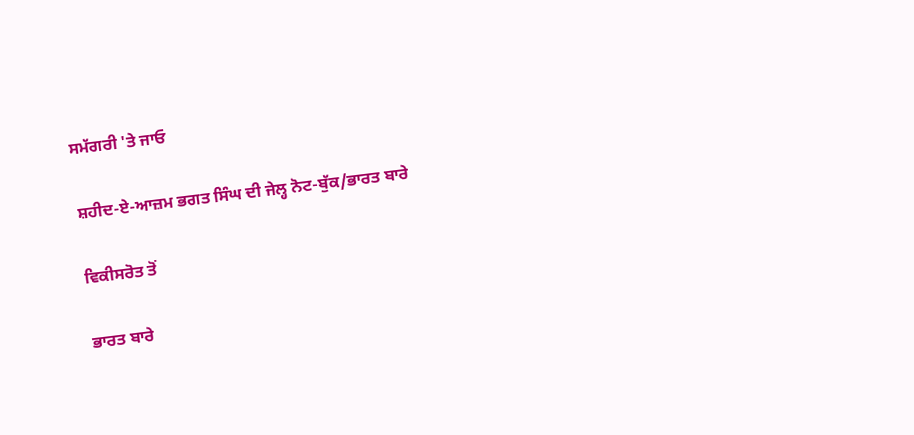ਸਮੱਗਰੀ 'ਤੇ ਜਾਓ

ਸ਼ਹੀਦ-ਏ-ਆਜ਼ਮ ਭਗਤ ਸਿੰਘ ਦੀ ਜੇਲ੍ਹ ਨੋਟ-ਬੁੱਕ/ਭਾਰਤ ਬਾਰੇ

ਵਿਕੀਸਰੋਤ ਤੋਂ

ਭਾਰਤ ਬਾਰੇ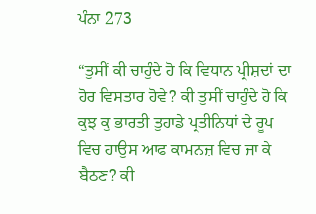ਪੰਨਾ 273

“ਤੁਸੀਂ ਕੀ ਚਾਹੁੰਦੇ ਹੋ ਕਿ ਵਿਧਾਨ ਪ੍ਰੀਸ਼ਦਾਂ ਦਾ ਹੋਰ ਵਿਸਤਾਰ ਹੋਵੇ? ਕੀ ਤੁਸੀਂ ਚਾਹੁੰਦੇ ਹੋ ਕਿ ਕੁਝ ਕੁ ਭਾਰਤੀ ਤੁਹਾਡੇ ਪ੍ਰਤੀਨਿਧਾਂ ਦੇ ਰੂਪ ਵਿਚ ਹਾਉਸ ਆਫ ਕਾਮਨਜ਼ ਵਿਚ ਜਾ ਕੇ ਬੈਠਣ? ਕੀ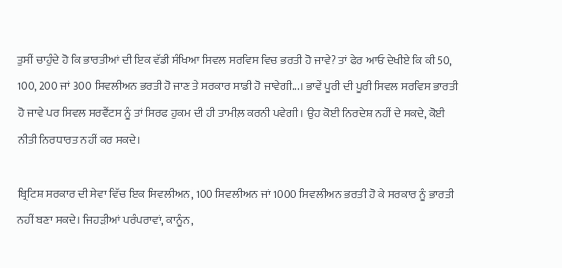ਤੁਸੀਂ ਚਾਹੁੰਦੇ ਹੋ ਕਿ ਭਾਰਤੀਆਂ ਦੀ ਇਕ ਵੱਡੀ ਸੰਖਿਆ ਸਿਵਲ ਸਰਵਿਸ ਵਿਚ ਭਰਤੀ ਹੋ ਜਾਵੇ? ਤਾਂ ਫੇਰ ਆਓ ਦੇਖੀਏ ਕਿ ਕੀ 50, 100, 200 ਜਾਂ 300 ਸਿਵਲੀਅਨ ਭਰਤੀ ਹੋ ਜਾਣ ਤੇ ਸਰਕਾਰ ਸਾਡੀ ਹੋ ਜਾਵੇਗੀ...। ਭਾਵੇਂ ਪੂਰੀ ਦੀ ਪੂਰੀ ਸਿਵਲ ਸਰਵਿਸ ਭਾਰਤੀ ਹੋ ਜਾਵੇ ਪਰ ਸਿਵਲ ਸਰਵੈਂਟਸ ਨੂੰ ਤਾਂ ਸਿਰਫ ਹੁਕਮ ਦੀ ਹੀ ਤਾਮੀਲ਼ ਕਰਨੀ ਪਵੇਗੀ। ਉਹ ਕੋਈ ਨਿਰਦੇਸ਼ ਨਹੀਂ ਦੇ ਸਕਦੇ, ਕੋਈ ਨੀਤੀ ਨਿਰਧਾਰਤ ਨਹੀਂ ਕਰ ਸਕਦੇ।

ਬ੍ਰਿਟਿਸ਼ ਸਰਕਾਰ ਦੀ ਸੇਵਾ ਵਿੱਚ ਇਕ ਸਿਵਲੀਅਨ, 100 ਸਿਵਲੀਅਨ ਜਾਂ 1000 ਸਿਵਲੀਅਨ ਭਰਤੀ ਹੋ ਕੇ ਸਰਕਾਰ ਨੂੰ ਭਾਰਤੀ ਨਹੀਂ ਬਣਾ ਸਕਦੇ। ਜਿਹੜੀਆਂ ਪਰੰਪਰਾਵਾਂ, ਕਾਨੂੰਨ,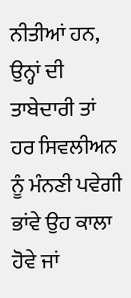ਨੀਤੀਆਂ ਹਨ, ਉਨ੍ਹਾਂ ਦੀ ਤਾਬੇਦਾਰੀ ਤਾਂ ਹਰ ਸਿਵਲੀਅਨ ਨੂੰ ਮੰਨਣੀ ਪਵੇਗੀ ਭਾਂਵੇ ਉਹ ਕਾਲਾ ਹੋਵੇ ਜਾਂ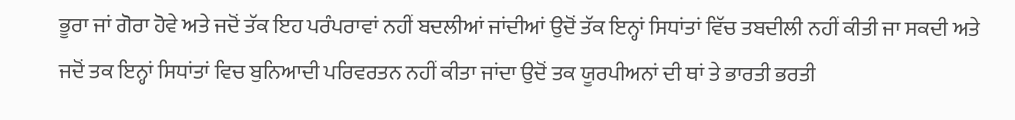ਭੂਰਾ ਜਾਂ ਗੋਰਾ ਹੋਵੇ ਅਤੇ ਜਦੋਂ ਤੱਕ ਇਹ ਪਰੰਪਰਾਵਾਂ ਨਹੀਂ ਬਦਲੀਆਂ ਜਾਂਦੀਆਂ ਉਦੋਂ ਤੱਕ ਇਨ੍ਹਾਂ ਸਿਧਾਂਤਾਂ ਵਿੱਚ ਤਬਦੀਲੀ ਨਹੀਂ ਕੀਤੀ ਜਾ ਸਕਦੀ ਅਤੇ ਜਦੋਂ ਤਕ ਇਨ੍ਹਾਂ ਸਿਧਾਂਤਾਂ ਵਿਚ ਬੁਨਿਆਦੀ ਪਰਿਵਰਤਨ ਨਹੀਂ ਕੀਤਾ ਜਾਂਦਾ ਉਦੋਂ ਤਕ ਯੂਰਪੀਅਨਾਂ ਦੀ ਥਾਂ ਤੇ ਭਾਰਤੀ ਭਰਤੀ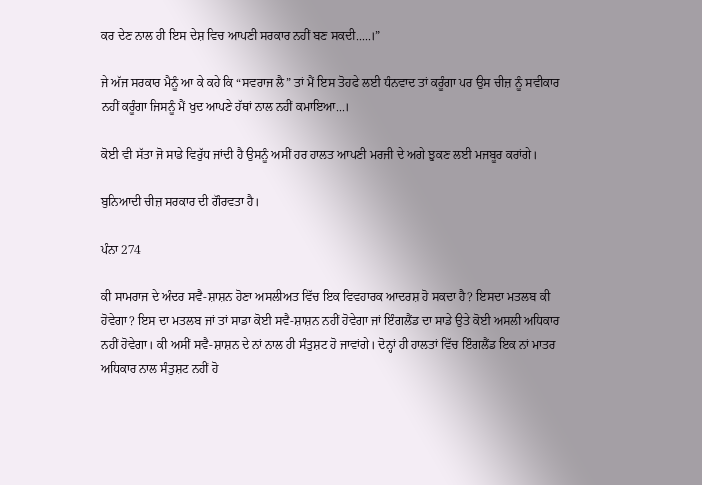ਕਰ ਦੇਣ ਨਾਲ ਹੀ ਇਸ ਦੇਸ਼ ਵਿਚ ਆਪਣੀ ਸਰਕਾਰ ਨਹੀਂ ਬਣ ਸਕਦੀ.....।”

ਜੇ ਅੱਜ ਸਰਕਾਰ ਮੈਨੂੰ ਆ ਕੇ ਕਹੇ ਕਿ “ਸਵਰਾਜ ਲੈ” ਤਾਂ ਮੈਂ ਇਸ ਤੋਹਫੇ ਲਈ ਧੰਨਵਾਦ ਤਾਂ ਕਰੂੰਗਾ ਪਰ ਉਸ ਚੀਜ਼ ਨੂੰ ਸਵੀਕਾਰ ਨਹੀਂ ਕਰੂੰਗਾ ਜਿਸਨੂੰ ਮੈਂ ਖੁਦ ਆਪਣੇ ਹੱਥਾਂ ਨਾਲ ਨਹੀਂ ਕਮਾਇਆ...।

ਕੋਈ ਵੀ ਸੱਤਾ ਜੋ ਸਾਡੇ ਵਿਰੁੱਧ ਜਾਂਦੀ ਹੈ ਉਸਨੂੰ ਅਸੀਂ ਹਰ ਹਾਲਤ ਆਪਣੀ ਮਰਜੀ ਦੇ ਅਗੇ ਝੁਕਣ ਲਈ ਮਜਬੂਰ ਕਰਾਂਗੇ।

ਬੁਨਿਆਦੀ ਚੀਜ਼ ਸਰਕਾਰ ਦੀ ਗੌਰਵਤਾ ਹੈ।

ਪੰਨਾ 274

ਕੀ ਸਾਮਰਾਜ ਦੇ ਅੰਦਰ ਸਵੈ-ਸ਼ਾਸ਼ਨ ਹੋਣਾ ਅਸਲੀਅਤ ਵਿੱਚ ਇਕ ਵਿਵਹਾਰਕ ਆਦਰਸ਼ ਹੋ ਸਕਦਾ ਹੈ? ਇਸਦਾ ਮਤਲਬ ਕੀ ਹੋਵੇਗਾ? ਇਸ ਦਾ ਮਤਲਬ ਜਾਂ ਤਾਂ ਸਾਡਾ ਕੋਈ ਸਵੈ-ਸ਼ਾਸ਼ਨ ਨਹੀਂ ਹੋਵੇਗਾ ਜਾਂ ਇੰਗਲੈਂਡ ਦਾ ਸਾਡੇ ਉਤੇ ਕੋਈ ਅਸਲੀ ਅਧਿਕਾਰ ਨਹੀਂ ਹੋਵੇਗਾ। ਕੀ ਅਸੀਂ ਸਵੈ-ਸ਼ਾਸ਼ਨ ਦੇ ਨਾਂ ਨਾਲ ਹੀ ਸੰਤੁਸ਼ਟ ਹੋ ਜਾਵਾਂਗੇ। ਦੋਨ੍ਹਾਂ ਹੀ ਹਾਲਤਾਂ ਵਿੱਚ ਇੰਗਲੈਂਡ ਇਕ ਨਾਂ ਮਾਤਰ ਅਧਿਕਾਰ ਨਾਲ ਸੰਤੁਸ਼ਟ ਨਹੀਂ ਹੋ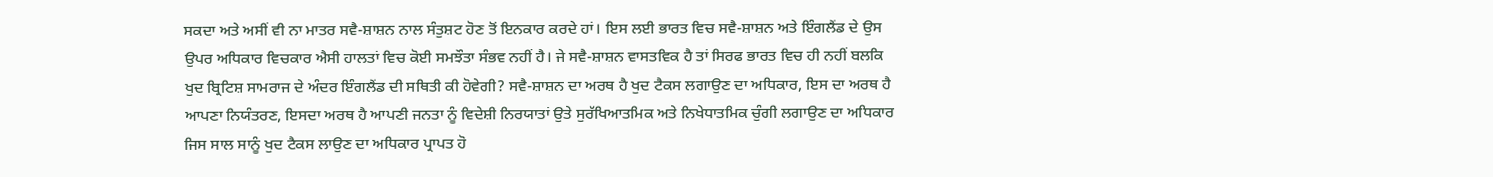ਸਕਦਾ ਅਤੇ ਅਸੀਂ ਵੀ ਨਾ ਮਾਤਰ ਸਵੈ-ਸ਼ਾਸ਼ਨ ਨਾਲ ਸੰਤੁਸ਼ਟ ਹੋਣ ਤੋਂ ਇਨਕਾਰ ਕਰਦੇ ਹਾਂ। ਇਸ ਲਈ ਭਾਰਤ ਵਿਚ ਸਵੈ-ਸ਼ਾਸ਼ਨ ਅਤੇ ਇੰਗਲੈਂਡ ਦੇ ਉਸ ਉਪਰ ਅਧਿਕਾਰ ਵਿਚਕਾਰ ਐਸੀ ਹਾਲਤਾਂ ਵਿਚ ਕੋਈ ਸਮਝੌਤਾ ਸੰਭਵ ਨਹੀਂ ਹੈ। ਜੇ ਸਵੈ-ਸ਼ਾਸ਼ਨ ਵਾਸਤਵਿਕ ਹੈ ਤਾਂ ਸਿਰਫ ਭਾਰਤ ਵਿਚ ਹੀ ਨਹੀਂ ਬਲਕਿ ਖੁਦ ਬ੍ਰਿਟਿਸ਼ ਸਾਮਰਾਜ ਦੇ ਅੰਦਰ ਇੰਗਲੈਂਡ ਦੀ ਸਥਿਤੀ ਕੀ ਹੋਵੇਗੀ? ਸਵੈ-ਸ਼ਾਸ਼ਨ ਦਾ ਅਰਥ ਹੈ ਖੁਦ ਟੈਕਸ ਲਗਾਉਣ ਦਾ ਅਧਿਕਾਰ, ਇਸ ਦਾ ਅਰਥ ਹੈ ਆਪਣਾ ਨਿਯੰਤਰਣ, ਇਸਦਾ ਅਰਥ ਹੈ ਆਪਣੀ ਜਨਤਾ ਨੂੰ ਵਿਦੇਸ਼ੀ ਨਿਰਯਾਤਾਂ ਉਤੇ ਸੁਰੱਖਿਆਤਮਿਕ ਅਤੇ ਨਿਖੇਧਾਤਮਿਕ ਚੁੰਗੀ ਲਗਾਉਣ ਦਾ ਅਧਿਕਾਰ ਜਿਸ ਸਾਲ ਸਾਨੂੰ ਖੁਦ ਟੈਕਸ ਲਾਉਣ ਦਾ ਅਧਿਕਾਰ ਪ੍ਰਾਪਤ ਹੋ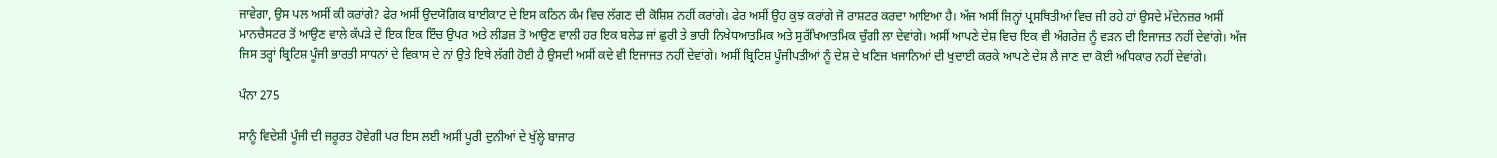ਜਾਵੇਗਾ, ਉਸ ਪਲ ਅਸੀਂ ਕੀ ਕਰਾਂਗੇ? ਫੇਰ ਅਸੀਂ ਉਦਯੋਗਿਕ ਬਾਈਕਾਟ ਦੇ ਇਸ ਕਠਿਨ ਕੰਮ ਵਿਚ ਲੱਗਣ ਦੀ ਕੋਸ਼ਿਸ਼ ਨਹੀਂ ਕਰਾਂਗੇ। ਫੇਰ ਅਸੀਂ ਉਹ ਕੁਝ ਕਰਾਂਗੇ ਜੋ ਰਾਸ਼ਟਰ ਕਰਦਾ ਆਇਆ ਹੈ। ਅੱਜ ਅਸੀਂ ਜਿਨ੍ਹਾਂ ਪ੍ਰਸਥਿਤੀਆਂ ਵਿਚ ਜੀ ਰਹੇ ਹਾਂ ਉਸਦੇ ਮੱਦੇਨਜ਼ਰ ਅਸੀਂ ਮਾਨਚੈਸਟਰ ਤੋਂ ਆਉਣ ਵਾਲੇ ਕੱਪੜੇ ਦੇ ਇਕ ਇਕ ਇੰਚ ਉਪਰ ਅਤੇ ਲੀਡਜ਼ ਤੋ ਆਉਣ ਵਾਲੀ ਹਰ ਇਕ ਬਲੇਡ ਜਾਂ ਛੁਰੀ ਤੇ ਭਾਰੀ ਨਿਖੇਧਆਤਮਿਕ ਅਤੇ ਸੁਰੱਖਿਆਤਮਿਕ ਚੁੰਗੀ ਲਾ ਦੇਵਾਂਗੇ। ਅਸੀਂ ਆਪਣੇ ਦੇਸ਼ ਵਿਚ ਇਕ ਵੀ ਅੰਗਰੇਜ਼ ਨੂੰ ਵੜਨ ਦੀ ਇਜਾਜਤ ਨਹੀਂ ਦੇਵਾਂਗੇ। ਅੱਜ ਜਿਸ ਤਰ੍ਹਾਂ ਬ੍ਰਿਟਿਸ਼ ਪੂੰਜੀ ਭਾਰਤੀ ਸਾਧਨਾਂ ਦੇ ਵਿਕਾਸ ਦੇ ਨਾਂ ਉਤੇ ਇਥੇ ਲੱਗੀ ਹੋਈ ਹੈ ਉਸਦੀ ਅਸੀਂ ਕਦੇ ਵੀ ਇਜਾਜਤ ਨਹੀਂ ਦੇਵਾਂਗੇ। ਅਸੀਂ ਬ੍ਰਿਟਿਸ਼ ਪੂੰਜੀਪਤੀਆਂ ਨੂੰ ਦੇਸ਼ ਦੇ ਖਣਿਜ ਖਜਾਨਿਆਂ ਦੀ ਖੁਦਾਈ ਕਰਕੇ ਆਪਣੇ ਦੇਸ਼ ਲੈ ਜਾਣ ਦਾ ਕੋਈ ਅਧਿਕਾਰ ਨਹੀਂ ਦੇਵਾਂਗੇ।

ਪੰਨਾ 275

ਸਾਨੂੰ ਵਿਦੇਸ਼ੀ ਪੂੰਜੀ ਦੀ ਜਰੂਰਤ ਹੋਵੇਗੀ ਪਰ ਇਸ ਲਈ ਅਸੀਂ ਪੂਰੀ ਦੁਨੀਆਂ ਦੇ ਖੁੱਲ੍ਹੇ ਬਾਜਾਰ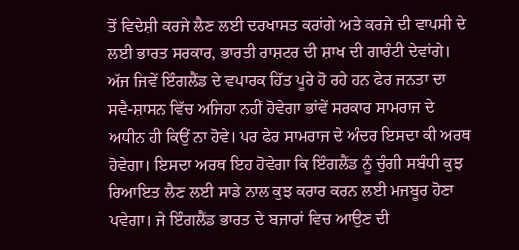ਤੋਂ ਵਿਦੇਸ਼ੀ ਕਰਜੇ ਲੈਣ ਲਈ ਦਰਖਾਸਤ ਕਰਾਂਗੇ ਅਤੇ ਕਰਜੇ ਦੀ ਵਾਪਸੀ ਦੇ ਲਈ ਭਾਰਤ ਸਰਕਾਰ, ਭਾਰਤੀ ਰਾਸ਼ਟਰ ਦੀ ਸ਼ਾਖ ਦੀ ਗਾਰੰਟੀ ਦੇਵਾਂਗੇ। ਅੱਜ ਜਿਵੇਂ ਇੰਗਲੈਂਡ ਦੇ ਵਪਾਰਕ ਹਿੱਤ ਪੂਰੇ ਹੋ ਰਹੇ ਹਨ ਫੇਰ ਜਨਤਾ ਦਾ ਸਵੈ-ਸ਼ਾਸਨ ਵਿੱਚ ਅਜਿਹਾ ਨਹੀਂ ਹੋਵੇਗਾ ਭਾਂਵੇਂ ਸਰਕਾਰ ਸਾਮਰਾਜ ਦੇ ਅਧੀਨ ਹੀ ਕਿਉਂ ਨਾ ਹੋਵੇ। ਪਰ ਫੇਰ ਸਾਮਰਾਜ ਦੇ ਅੰਦਰ ਇਸਦਾ ਕੀ ਅਰਥ ਹੋਵੇਗਾ। ਇਸਦਾ ਅਰਥ ਇਹ ਹੋਵੇਗਾ ਕਿ ਇੰਗਲੈਂਡ ਨੂੰ ਚੁੰਗੀ ਸਬੰਧੀ ਕੁਝ ਰਿਆਇਤ ਲੈਣ ਲਈ ਸਾਡੇ ਨਾਲ ਕੁਝ ਕਰਾਰ ਕਰਨ ਲਈ ਮਜਬੂਰ ਹੋਣਾ ਪਵੇਗਾ। ਜੇ ਇੰਗਲੈਂਡ ਭਾਰਤ ਦੇ ਬਜਾਰਾਂ ਵਿਚ ਆਉਣ ਦੀ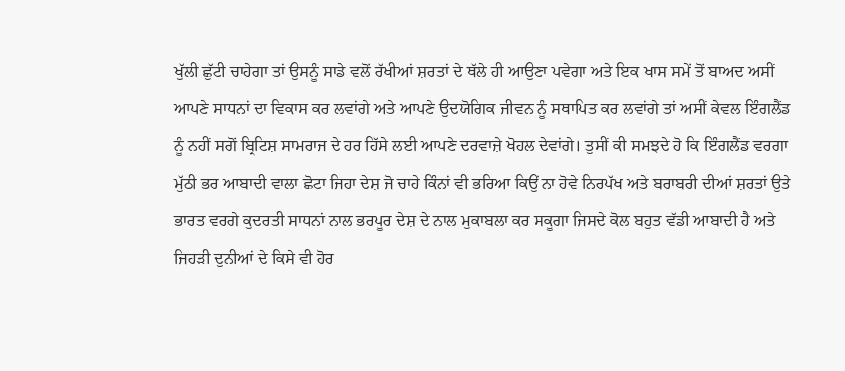ਖੁੱਲੀ ਛੁੱਟੀ ਚਾਹੇਗਾ ਤਾਂ ਉਸਨੂੰ ਸਾਡੇ ਵਲੋਂ ਰੱਖੀਆਂ ਸ਼ਰਤਾਂ ਦੇ ਥੱਲੇ ਹੀ ਆਉਣਾ ਪਵੇਗਾ ਅਤੇ ਇਕ ਖਾਸ ਸਮੇਂ ਤੋਂ ਬਾਅਦ ਅਸੀਂ ਆਪਣੇ ਸਾਧਨਾਂ ਦਾ ਵਿਕਾਸ ਕਰ ਲਵਾਂਗੇ ਅਤੇ ਆਪਣੇ ਉਦਯੋਗਿਕ ਜੀਵਨ ਨੂੰ ਸਥਾਪਿਤ ਕਰ ਲਵਾਂਗੇ ਤਾਂ ਅਸੀਂ ਕੇਵਲ ਇੰਗਲੈਂਡ ਨੂੰ ਨਹੀਂ ਸਗੋਂ ਬ੍ਰਿਟਿਸ਼ ਸਾਮਰਾਜ ਦੇ ਹਰ ਹਿੱਸੇ ਲਈ ਆਪਣੇ ਦਰਵਾਜ਼ੇ ਖੋਹਲ ਦੇਵਾਂਗੇ। ਤੁਸੀਂ ਕੀ ਸਮਝਦੇ ਹੋ ਕਿ ਇੰਗਲੈਂਡ ਵਰਗਾ ਮੁੱਠੀ ਭਰ ਆਬਾਦੀ ਵਾਲਾ ਛੋਟਾ ਜਿਹਾ ਦੇਸ਼ ਜੋ ਚਾਹੇ ਕਿੰਨਾਂ ਵੀ ਭਰਿਆ ਕਿਉਂ ਨਾ ਹੋਵੇ ਨਿਰਪੱਖ ਅਤੇ ਬਰਾਬਰੀ ਦੀਆਂ ਸ਼ਰਤਾਂ ਉਤੇ ਭਾਰਤ ਵਰਗੇ ਕੁਦਰਤੀ ਸਾਧਨਾਂ ਨਾਲ ਭਰਪੂਰ ਦੇਸ਼ ਦੇ ਨਾਲ ਮੁਕਾਬਲਾ ਕਰ ਸਕੂਗਾ ਜਿਸਦੇ ਕੋਲ ਬਹੁਤ ਵੱਡੀ ਆਬਾਦੀ ਹੈ ਅਤੇ ਜਿਹੜੀ ਦੁਨੀਆਂ ਦੇ ਕਿਸੇ ਵੀ ਹੋਰ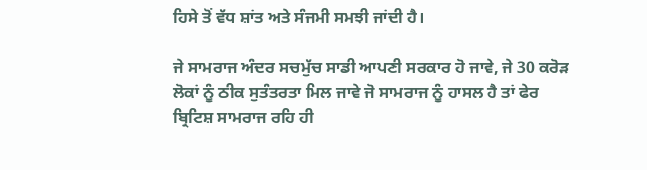ਹਿਸੇ ਤੋਂ ਵੱਧ ਸ਼ਾਂਤ ਅਤੇ ਸੰਜਮੀ ਸਮਝੀ ਜਾਂਦੀ ਹੈ।

ਜੇ ਸਾਮਰਾਜ ਅੰਦਰ ਸਚਮੁੱਚ ਸਾਡੀ ਆਪਣੀ ਸਰਕਾਰ ਹੋ ਜਾਵੇ, ਜੇ 30 ਕਰੋੜ ਲੋਕਾਂ ਨੂੰ ਠੀਕ ਸੁਤੰਤਰਤਾ ਮਿਲ ਜਾਵੇ ਜੋ ਸਾਮਰਾਜ ਨੂੰ ਹਾਸਲ ਹੈ ਤਾਂ ਫੇਰ ਬ੍ਰਿਟਿਸ਼ ਸਾਮਰਾਜ ਰਹਿ ਹੀ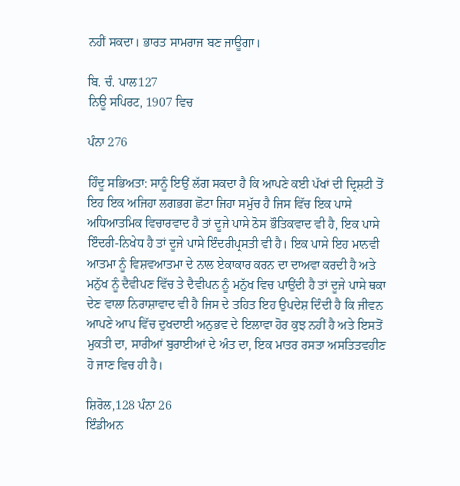ਨਹੀਂ ਸਕਦਾ। ਭਾਰਤ ਸਾਮਰਾਜ ਬਣ ਜਾਊਗਾ।

ਬਿ. ਚੰ. ਪਾਲ127
ਨਿਊ ਸਪਿਰਟ, 1907 ਵਿਚ

ਪੰਨਾ 276

ਹਿੰਦੂ ਸਭਿਅਤਾ: ਸਾਨੂੰ ਇਉਂ ਲੱਗ ਸਕਦਾ ਹੈ ਕਿ ਆਪਣੇ ਕਈ ਪੱਖਾਂ ਦੀ ਦ੍ਰਿਸ਼ਟੀ ਤੋਂ ਇਹ ਇਕ ਅਜਿਹਾ ਲਗਭਗ ਛੋਟਾ ਜਿਹਾ ਸਮੁੱਚ ਹੈ ਜਿਸ ਵਿੱਚ ਇਕ ਪਾਸੇ ਅਧਿਆਤਮਿਕ ਵਿਚਾਰਵਾਦ ਹੈ ਤਾਂ ਦੂਜੇ ਪਾਸੇ ਠੋਸ ਭੌਤਿਕਵਾਦ ਵੀ ਹੈ, ਇਕ ਪਾਸੇ ਇੰਦਰੀ-ਨਿਖੇਧ ਹੈ ਤਾਂ ਦੂਜੇ ਪਾਸੇ ਇੰਦਰੀਪ੍ਰਸਤੀ ਵੀ ਹੈ। ਇਕ ਪਾਸੇ ਇਹ ਮਾਨਵੀ ਆਤਮਾ ਨੂੰ ਵਿਸ਼ਵਆਤਮਾ ਦੇ ਨਾਲ ਏਕਾਕਾਰ ਕਰਨ ਦਾ ਦਾਅਵਾ ਕਰਦੀ ਹੈ ਅਤੇ ਮਨੁੱਖ ਨੂੰ ਦੈਵੀਪਣ ਵਿੱਚ ਤੇ ਦੈਵੀਪਨ ਨੂੰ ਮਨੁੱਖ ਵਿਚ ਪਾਉਂਦੀ ਹੈ ਤਾਂ ਦੂਜੇ ਪਾਸੇ ਥਕਾ ਦੇਣ ਵਾਲਾ ਨਿਰਾਸ਼ਾਵਾਦ ਵੀ ਹੈ ਜਿਸ ਦੇ ਤਹਿਤ ਇਹ ਉਪਦੇਸ਼ ਦਿੰਦੀ ਹੈ ਕਿ ਜੀਵਨ ਆਪਣੇ ਆਪ ਵਿੱਚ ਦੁਖਦਾਈ ਅਨੁਭਵ ਦੇ ਇਲਾਵਾ ਹੋਰ ਕੁਝ ਨਹੀਂ ਹੈ ਅਤੇ ਇਸਤੋਂ ਮੁਕਤੀ ਦਾ, ਸਾਰੀਆਂ ਬੁਰਾਈਆਂ ਦੇ ਅੰਤ ਦਾ, ਇਕ ਮਾਤਰ ਰਸਤਾ ਅਸਤਿਤਵਹੀਣ ਹੋ ਜਾਣ ਵਿਚ ਹੀ ਹੈ।

ਸ਼ਿਰੋਲ,128 ਪੰਨਾ 26
ਇੰਡੀਅਨ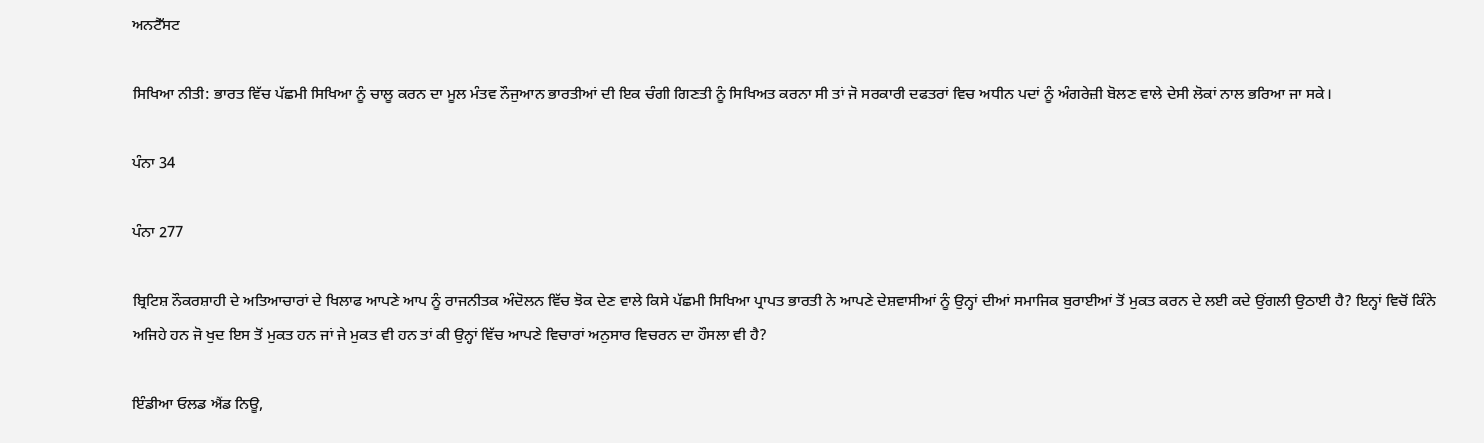ਅਨਟੈੱਸਟ

ਸਿਖਿਆ ਨੀਤੀ: ਭਾਰਤ ਵਿੱਚ ਪੱਛਮੀ ਸਿਖਿਆ ਨੂੰ ਚਾਲੂ ਕਰਨ ਦਾ ਮੂਲ ਮੰਤਵ ਨੌਜੁਆਨ ਭਾਰਤੀਆਂ ਦੀ ਇਕ ਚੰਗੀ ਗਿਣਤੀ ਨੂੰ ਸਿਖਿਅਤ ਕਰਨਾ ਸੀ ਤਾਂ ਜੋ ਸਰਕਾਰੀ ਦਫਤਰਾਂ ਵਿਚ ਅਧੀਨ ਪਦਾਂ ਨੂੰ ਅੰਗਰੇਜ਼ੀ ਬੋਲਣ ਵਾਲੇ ਦੇਸੀ ਲੋਕਾਂ ਨਾਲ ਭਰਿਆ ਜਾ ਸਕੇ।

ਪੰਨਾ 34

ਪੰਨਾ 277

ਬ੍ਰਿਟਿਸ਼ ਨੌਕਰਸ਼ਾਹੀ ਦੇ ਅਤਿਆਚਾਰਾਂ ਦੇ ਖਿਲਾਫ ਆਪਣੇ ਆਪ ਨੂੰ ਰਾਜਨੀਤਕ ਅੰਦੋਲਨ ਵਿੱਚ ਝੋਕ ਦੇਣ ਵਾਲੇ ਕਿਸੇ ਪੱਛਮੀ ਸਿਖਿਆ ਪ੍ਰਾਪਤ ਭਾਰਤੀ ਨੇ ਆਪਣੇ ਦੇਸ਼ਵਾਸੀਆਂ ਨੂੰ ਉਨ੍ਹਾਂ ਦੀਆਂ ਸਮਾਜਿਕ ਬੁਰਾਈਆਂ ਤੋਂ ਮੁਕਤ ਕਰਨ ਦੇ ਲਈ ਕਦੇ ਉਂਗਲੀ ਉਠਾਈ ਹੈ? ਇਨ੍ਹਾਂ ਵਿਚੋਂ ਕਿੰਨੇ ਅਜਿਹੇ ਹਨ ਜੋ ਖੁਦ ਇਸ ਤੋਂ ਮੁਕਤ ਹਨ ਜਾਂ ਜੇ ਮੁਕਤ ਵੀ ਹਨ ਤਾਂ ਕੀ ਉਨ੍ਹਾਂ ਵਿੱਚ ਆਪਣੇ ਵਿਚਾਰਾਂ ਅਨੁਸਾਰ ਵਿਚਰਨ ਦਾ ਹੌਸਲਾ ਵੀ ਹੈ?

ਇੰਡੀਆ ਓਲਡ ਐਂਡ ਨਿਊ,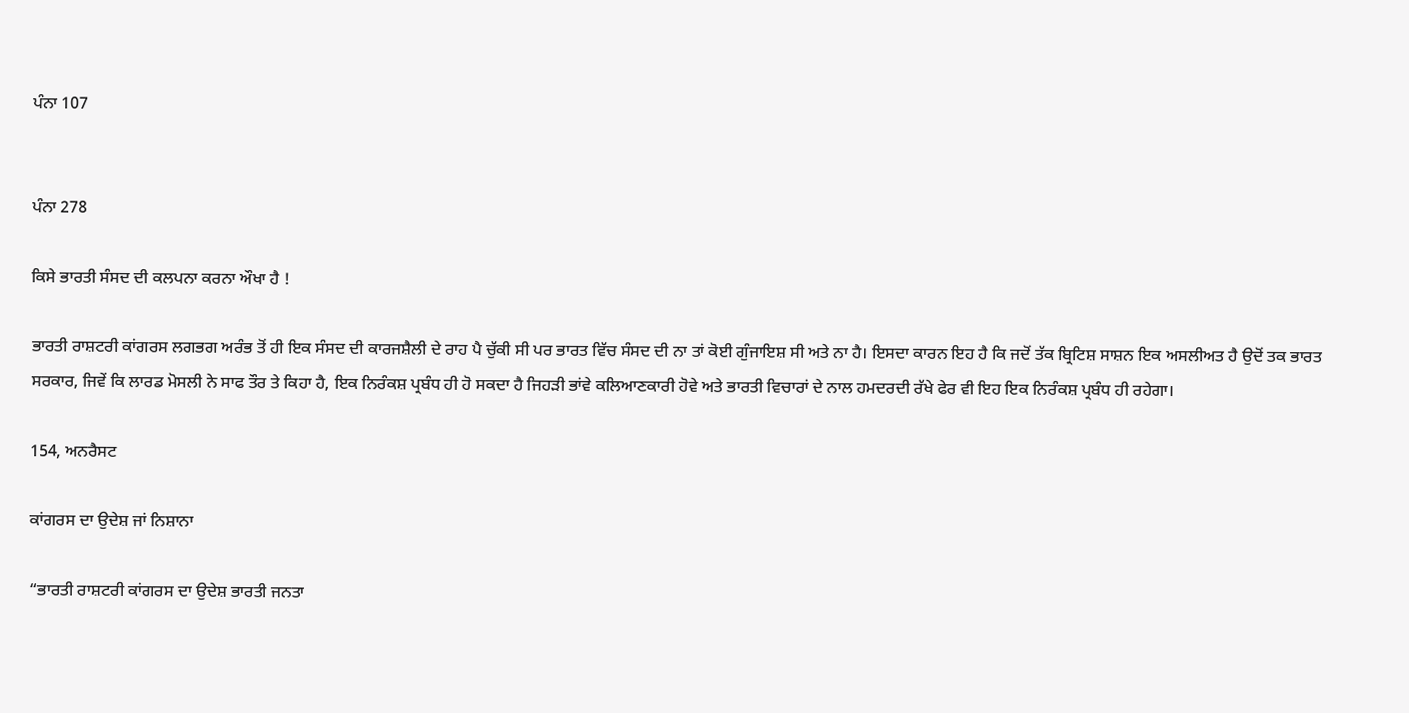ਪੰਨਾ 107


ਪੰਨਾ 278

ਕਿਸੇ ਭਾਰਤੀ ਸੰਸਦ ਦੀ ਕਲਪਨਾ ਕਰਨਾ ਔਖਾ ਹੈ !

ਭਾਰਤੀ ਰਾਸ਼ਟਰੀ ਕਾਂਗਰਸ ਲਗਭਗ ਅਰੰਭ ਤੋਂ ਹੀ ਇਕ ਸੰਸਦ ਦੀ ਕਾਰਜਸ਼ੈਲੀ ਦੇ ਰਾਹ ਪੈ ਚੁੱਕੀ ਸੀ ਪਰ ਭਾਰਤ ਵਿੱਚ ਸੰਸਦ ਦੀ ਨਾ ਤਾਂ ਕੋਈ ਗੁੰਜਾਇਸ਼ ਸੀ ਅਤੇ ਨਾ ਹੈ। ਇਸਦਾ ਕਾਰਨ ਇਹ ਹੈ ਕਿ ਜਦੋਂ ਤੱਕ ਬ੍ਰਿਟਿਸ਼ ਸਾਸ਼ਨ ਇਕ ਅਸਲੀਅਤ ਹੈ ਉਦੋਂ ਤਕ ਭਾਰਤ ਸਰਕਾਰ, ਜਿਵੇਂ ਕਿ ਲਾਰਡ ਮੋਸਲੀ ਨੇ ਸਾਫ ਤੌਰ ਤੇ ਕਿਹਾ ਹੈ, ਇਕ ਨਿਰੰਕਸ਼ ਪ੍ਰਬੰਧ ਹੀ ਹੋ ਸਕਦਾ ਹੈ ਜਿਹੜੀ ਭਾਂਵੇ ਕਲਿਆਣਕਾਰੀ ਹੋਵੇ ਅਤੇ ਭਾਰਤੀ ਵਿਚਾਰਾਂ ਦੇ ਨਾਲ ਹਮਦਰਦੀ ਰੱਖੇ ਫੇਰ ਵੀ ਇਹ ਇਕ ਨਿਰੰਕਸ਼ ਪ੍ਰਬੰਧ ਹੀ ਰਹੇਗਾ।

154, ਅਨਰੈਸਟ

ਕਾਂਗਰਸ ਦਾ ਉਦੇਸ਼ ਜਾਂ ਨਿਸ਼ਾਨਾ

“ਭਾਰਤੀ ਰਾਸ਼ਟਰੀ ਕਾਂਗਰਸ ਦਾ ਉਦੇਸ਼ ਭਾਰਤੀ ਜਨਤਾ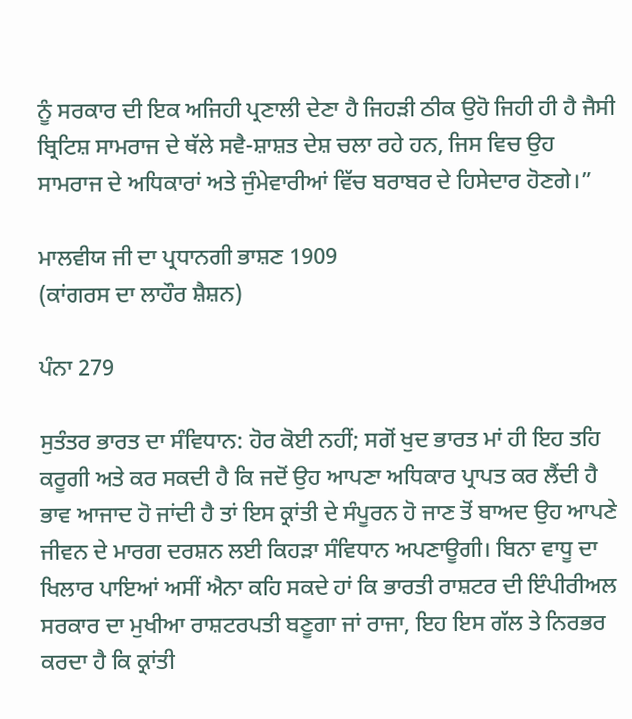ਨੂੰ ਸਰਕਾਰ ਦੀ ਇਕ ਅਜਿਹੀ ਪ੍ਰਣਾਲੀ ਦੇਣਾ ਹੈ ਜਿਹੜੀ ਠੀਕ ਉਹੋ ਜਿਹੀ ਹੀ ਹੈ ਜੈਸੀ ਬ੍ਰਿਟਿਸ਼ ਸਾਮਰਾਜ ਦੇ ਥੱਲੇ ਸਵੈ-ਸ਼ਾਸ਼ਤ ਦੇਸ਼ ਚਲਾ ਰਹੇ ਹਨ, ਜਿਸ ਵਿਚ ਉਹ ਸਾਮਰਾਜ ਦੇ ਅਧਿਕਾਰਾਂ ਅਤੇ ਜੁੰਮੇਵਾਰੀਆਂ ਵਿੱਚ ਬਰਾਬਰ ਦੇ ਹਿਸੇਦਾਰ ਹੋਣਗੇ।”

ਮਾਲਵੀਯ ਜੀ ਦਾ ਪ੍ਰਧਾਨਗੀ ਭਾਸ਼ਣ 1909
(ਕਾਂਗਰਸ ਦਾ ਲਾਹੌਰ ਸ਼ੈਸ਼ਨ)

ਪੰਨਾ 279

ਸੁਤੰਤਰ ਭਾਰਤ ਦਾ ਸੰਵਿਧਾਨ: ਹੋਰ ਕੋਈ ਨਹੀਂ; ਸਗੋਂ ਖੁਦ ਭਾਰਤ ਮਾਂ ਹੀ ਇਹ ਤਹਿ ਕਰੂਗੀ ਅਤੇ ਕਰ ਸਕਦੀ ਹੈ ਕਿ ਜਦੋਂ ਉਹ ਆਪਣਾ ਅਧਿਕਾਰ ਪ੍ਰਾਪਤ ਕਰ ਲੈਂਦੀ ਹੈ ਭਾਵ ਆਜਾਦ ਹੋ ਜਾਂਦੀ ਹੈ ਤਾਂ ਇਸ ਕ੍ਰਾਂਤੀ ਦੇ ਸੰਪੂਰਨ ਹੋ ਜਾਣ ਤੋਂ ਬਾਅਦ ਉਹ ਆਪਣੇ ਜੀਵਨ ਦੇ ਮਾਰਗ ਦਰਸ਼ਨ ਲਈ ਕਿਹੜਾ ਸੰਵਿਧਾਨ ਅਪਣਾਊਗੀ। ਬਿਨਾ ਵਾਧੂ ਦਾ ਖਿਲਾਰ ਪਾਇਆਂ ਅਸੀਂ ਐਨਾ ਕਹਿ ਸਕਦੇ ਹਾਂ ਕਿ ਭਾਰਤੀ ਰਾਸ਼ਟਰ ਦੀ ਇੰਪੀਰੀਅਲ ਸਰਕਾਰ ਦਾ ਮੁਖੀਆ ਰਾਸ਼ਟਰਪਤੀ ਬਣੂਗਾ ਜਾਂ ਰਾਜਾ, ਇਹ ਇਸ ਗੱਲ ਤੇ ਨਿਰਭਰ ਕਰਦਾ ਹੈ ਕਿ ਕ੍ਰਾਂਤੀ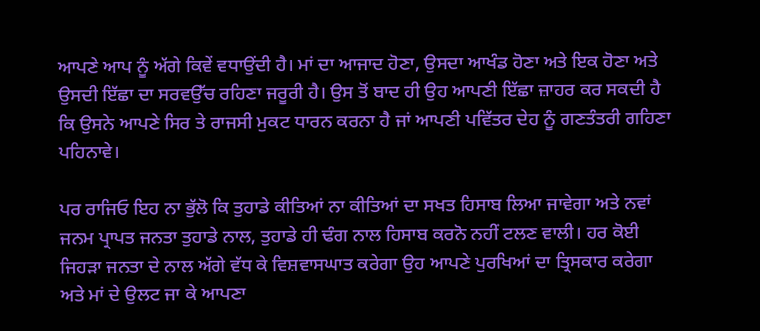ਆਪਣੇ ਆਪ ਨੂੰ ਅੱਗੇ ਕਿਵੇਂ ਵਧਾਉਂਦੀ ਹੈ। ਮਾਂ ਦਾ ਆਜਾਦ ਹੋਣਾ, ਉਸਦਾ ਆਖੰਡ ਹੋਣਾ ਅਤੇ ਇਕ ਹੋਣਾ ਅਤੇ ਉਸਦੀ ਇੱਛਾ ਦਾ ਸਰਵਉੱਚ ਰਹਿਣਾ ਜਰੂਰੀ ਹੈ। ਉਸ ਤੋਂ ਬਾਦ ਹੀ ਉਹ ਆਪਣੀ ਇੱਛਾ ਜ਼ਾਹਰ ਕਰ ਸਕਦੀ ਹੈ ਕਿ ਉਸਨੇ ਆਪਣੇ ਸਿਰ ਤੇ ਰਾਜਸੀ ਮੁਕਟ ਧਾਰਨ ਕਰਨਾ ਹੈ ਜਾਂ ਆਪਣੀ ਪਵਿੱਤਰ ਦੇਹ ਨੂੰ ਗਣਤੰਤਰੀ ਗਹਿਣਾ ਪਹਿਨਾਵੇ।

ਪਰ ਰਾਜਿਓ ਇਹ ਨਾ ਭੁੱਲੋ ਕਿ ਤੁਹਾਡੇ ਕੀਤਿਆਂ ਨਾ ਕੀਤਿਆਂ ਦਾ ਸਖਤ ਹਿਸਾਬ ਲਿਆ ਜਾਵੇਗਾ ਅਤੇ ਨਵਾਂ ਜਨਮ ਪ੍ਰਾਪਤ ਜਨਤਾ ਤੁਹਾਡੇ ਨਾਲ, ਤੁਹਾਡੇ ਹੀ ਢੰਗ ਨਾਲ ਹਿਸਾਬ ਕਰਨੋ ਨਹੀਂ ਟਲਣ ਵਾਲੀ। ਹਰ ਕੋਈ ਜਿਹੜਾ ਜਨਤਾ ਦੇ ਨਾਲ ਅੱਗੇ ਵੱਧ ਕੇ ਵਿਸ਼ਵਾਸਘਾਤ ਕਰੇਗਾ ਉਹ ਆਪਣੇ ਪੁਰਖਿਆਂ ਦਾ ਤ੍ਰਿਸਕਾਰ ਕਰੇਗਾ ਅਤੇ ਮਾਂ ਦੇ ਉਲਟ ਜਾ ਕੇ ਆਪਣਾ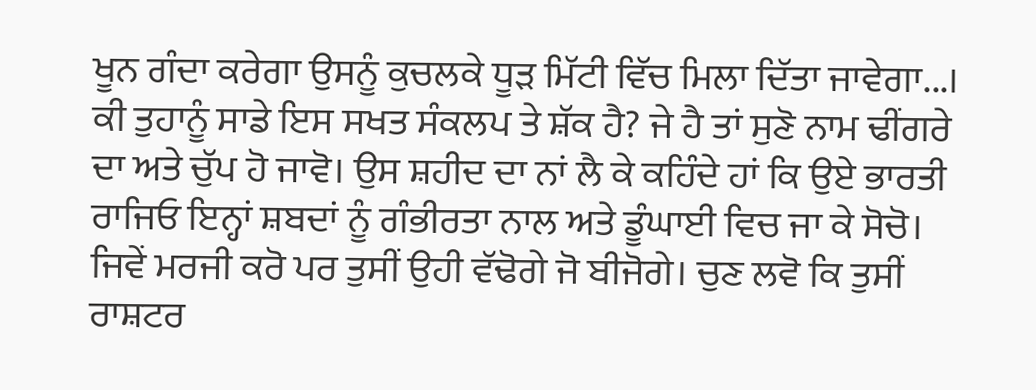ਖੂਨ ਗੰਦਾ ਕਰੇਗਾ ਉਸਨੂੰ ਕੁਚਲਕੇ ਧੂੜ ਮਿੱਟੀ ਵਿੱਚ ਮਿਲਾ ਦਿੱਤਾ ਜਾਵੇਗਾ...। ਕੀ ਤੁਹਾਨੂੰ ਸਾਡੇ ਇਸ ਸਖਤ ਸੰਕਲਪ ਤੇ ਸ਼ੱਕ ਹੈ? ਜੇ ਹੈ ਤਾਂ ਸੁਣੋ ਨਾਮ ਢੀਂਗਰੇ ਦਾ ਅਤੇ ਚੁੱਪ ਹੋ ਜਾਵੋ। ਉਸ ਸ਼ਹੀਦ ਦਾ ਨਾਂ ਲੈ ਕੇ ਕਹਿੰਦੇ ਹਾਂ ਕਿ ਉਏ ਭਾਰਤੀ ਰਾਜਿਓ ਇਨ੍ਹਾਂ ਸ਼ਬਦਾਂ ਨੂੰ ਗੰਭੀਰਤਾ ਨਾਲ ਅਤੇ ਡੂੰਘਾਈ ਵਿਚ ਜਾ ਕੇ ਸੋਚੋ। ਜਿਵੇਂ ਮਰਜੀ ਕਰੋ ਪਰ ਤੁਸੀਂ ਉਹੀ ਵੱਢੋਗੇ ਜੋ ਬੀਜੋਗੇ। ਚੁਣ ਲਵੋ ਕਿ ਤੁਸੀਂ ਰਾਸ਼ਟਰ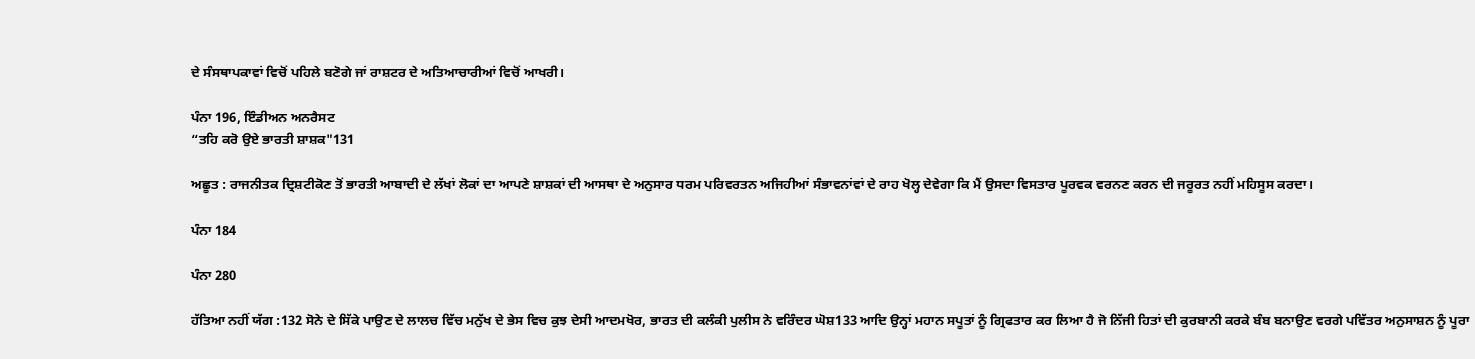ਦੇ ਸੰਸਥਾਪਕਾਵਾਂ ਵਿਚੋਂ ਪਹਿਲੇ ਬਣੋਗੇ ਜਾਂ ਰਾਸ਼ਟਰ ਦੇ ਅਤਿਆਚਾਰੀਆਂ ਵਿਚੋਂ ਆਖਰੀ।

ਪੰਨਾ 196, ਇੰਡੀਅਨ ਅਨਰੈਸਟ
“ਤਹਿ ਕਰੋ ਉਏ ਭਾਰਤੀ ਸ਼ਾਸ਼ਕ"131

ਅਛੂਤ : ਰਾਜਨੀਤਕ ਦ੍ਰਿਸ਼ਟੀਕੋਣ ਤੋਂ ਭਾਰਤੀ ਆਬਾਦੀ ਦੇ ਲੱਖਾਂ ਲੋਕਾਂ ਦਾ ਆਪਣੇ ਸ਼ਾਸ਼ਕਾਂ ਦੀ ਆਸਥਾ ਦੇ ਅਨੁਸਾਰ ਧਰਮ ਪਰਿਵਰਤਨ ਅਜਿਹੀਆਂ ਸੰਭਾਵਨਾਂਵਾਂ ਦੇ ਰਾਹ ਖੋਲ੍ਹ ਦੇਵੇਗਾ ਕਿ ਮੈਂ ਉਸਦਾ ਵਿਸਤਾਰ ਪੂਰਵਕ ਵਰਨਣ ਕਰਨ ਦੀ ਜਰੂਰਤ ਨਹੀਂ ਮਹਿਸੂਸ ਕਰਦਾ।

ਪੰਨਾ 184

ਪੰਨਾ 280

ਹੱਤਿਆ ਨਹੀਂ ਯੱਗ :132 ਸੋਨੇ ਦੇ ਸਿੱਕੇ ਪਾਉਣ ਦੇ ਲਾਲਚ ਵਿੱਚ ਮਨੁੱਖ ਦੇ ਭੇਸ ਵਿਚ ਕੁਝ ਦੇਸੀ ਆਦਮਖੋਰ, ਭਾਰਤ ਦੀ ਕਲੰਕੀ ਪੁਲੀਸ ਨੇ ਵਰਿੰਦਰ ਘੋਸ਼133 ਆਦਿ ਉਨ੍ਹਾਂ ਮਹਾਨ ਸਪੂਤਾਂ ਨੂੰ ਗ੍ਰਿਫਤਾਰ ਕਰ ਲਿਆ ਹੈ ਜੋ ਨਿੱਜੀ ਹਿਤਾਂ ਦੀ ਕੁਰਬਾਨੀ ਕਰਕੇ ਬੰਬ ਬਨਾਉਣ ਵਰਗੇ ਪਵਿੱਤਰ ਅਨੁਸਾਸ਼ਨ ਨੂੰ ਪੂਰਾ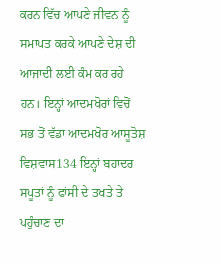ਕਰਨ ਵਿੱਚ ਆਪਣੇ ਜੀਵਨ ਨੂੰ ਸਮਾਪਤ ਕਰਕੇ ਆਪਣੇ ਦੇਸ਼ ਦੀ ਆਜਾਦੀ ਲਈ ਕੰਮ ਕਰ ਰਹੇ ਹਨ। ਇਨ੍ਹਾਂ ਆਦਮਖੋਰਾਂ ਵਿਚੋਂ ਸਭ ਤੋਂ ਵੱਡਾ ਆਦਮਖੋਰ ਆਸੂਤੋਸ਼ ਵਿਸ਼ਵਾਸ134 ਇਨ੍ਹਾਂ ਬਹਾਦਰ ਸਪੂਤਾਂ ਨੂੰ ਫਾਂਸੀ ਦੇ ਤਖਤੇ ਤੇ ਪਹੁੰਚਾਣ ਦਾ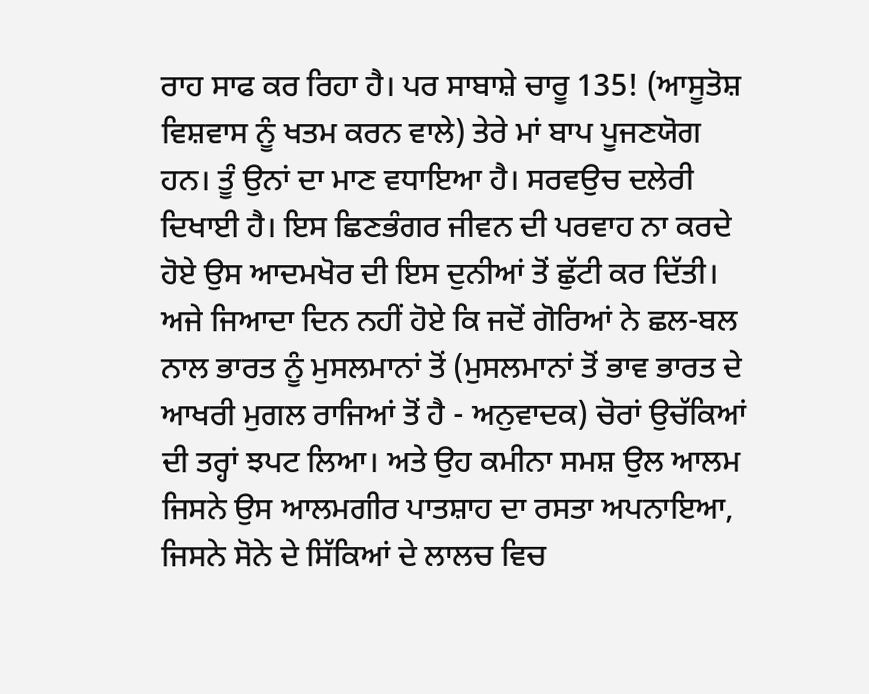ਰਾਹ ਸਾਫ ਕਰ ਰਿਹਾ ਹੈ। ਪਰ ਸਾਬਾਸ਼ੇ ਚਾਰੂ 135! (ਆਸੂਤੋਸ਼ ਵਿਸ਼ਵਾਸ ਨੂੰ ਖਤਮ ਕਰਨ ਵਾਲੇ) ਤੇਰੇ ਮਾਂ ਬਾਪ ਪੂਜਣਯੋਗ ਹਨ। ਤੂੰ ਉਨਾਂ ਦਾ ਮਾਣ ਵਧਾਇਆ ਹੈ। ਸਰਵਉਚ ਦਲੇਰੀ ਦਿਖਾਈ ਹੈ। ਇਸ ਛਿਣਭੰਗਰ ਜੀਵਨ ਦੀ ਪਰਵਾਹ ਨਾ ਕਰਦੇ ਹੋਏ ਉਸ ਆਦਮਖੋਰ ਦੀ ਇਸ ਦੁਨੀਆਂ ਤੋਂ ਛੁੱਟੀ ਕਰ ਦਿੱਤੀ। ਅਜੇ ਜਿਆਦਾ ਦਿਨ ਨਹੀਂ ਹੋਏ ਕਿ ਜਦੋਂ ਗੋਰਿਆਂ ਨੇ ਛਲ-ਬਲ ਨਾਲ ਭਾਰਤ ਨੂੰ ਮੁਸਲਮਾਨਾਂ ਤੋਂ (ਮੁਸਲਮਾਨਾਂ ਤੋਂ ਭਾਵ ਭਾਰਤ ਦੇ ਆਖਰੀ ਮੁਗਲ ਰਾਜਿਆਂ ਤੋਂ ਹੈ - ਅਨੁਵਾਦਕ) ਚੋਰਾਂ ਉਚੱਕਿਆਂ ਦੀ ਤਰ੍ਹਾਂ ਝਪਟ ਲਿਆ। ਅਤੇ ਉਹ ਕਮੀਨਾ ਸਮਸ਼ ਉਲ ਆਲਮ ਜਿਸਨੇ ਉਸ ਆਲਮਗੀਰ ਪਾਤਸ਼ਾਹ ਦਾ ਰਸਤਾ ਅਪਨਾਇਆ, ਜਿਸਨੇ ਸੋਨੇ ਦੇ ਸਿੱਕਿਆਂ ਦੇ ਲਾਲਚ ਵਿਚ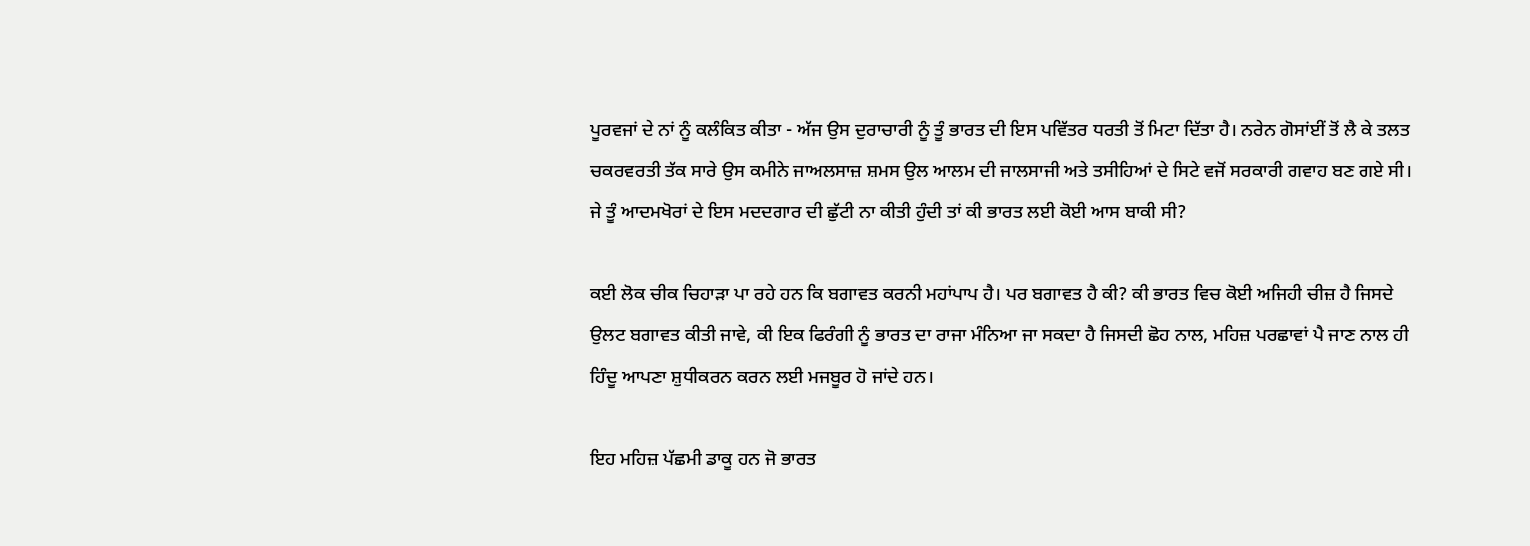ਪੂਰਵਜਾਂ ਦੇ ਨਾਂ ਨੂੰ ਕਲੰਕਿਤ ਕੀਤਾ - ਅੱਜ ਉਸ ਦੁਰਾਚਾਰੀ ਨੂੰ ਤੂੰ ਭਾਰਤ ਦੀ ਇਸ ਪਵਿੱਤਰ ਧਰਤੀ ਤੋਂ ਮਿਟਾ ਦਿੱਤਾ ਹੈ। ਨਰੇਨ ਗੋਸਾਂਈਂ ਤੋਂ ਲੈ ਕੇ ਤਲਤ ਚਕਰਵਰਤੀ ਤੱਕ ਸਾਰੇ ਉਸ ਕਮੀਨੇ ਜਾਅਲਸਾਜ਼ ਸ਼ਮਸ ਉਲ ਆਲਮ ਦੀ ਜਾਲਸਾਜੀ ਅਤੇ ਤਸੀਹਿਆਂ ਦੇ ਸਿਟੇ ਵਜੋਂ ਸਰਕਾਰੀ ਗਵਾਹ ਬਣ ਗਏ ਸੀ। ਜੇ ਤੂੰ ਆਦਮਖੋਰਾਂ ਦੇ ਇਸ ਮਦਦਗਾਰ ਦੀ ਛੁੱਟੀ ਨਾ ਕੀਤੀ ਹੁੰਦੀ ਤਾਂ ਕੀ ਭਾਰਤ ਲਈ ਕੋਈ ਆਸ ਬਾਕੀ ਸੀ?

ਕਈ ਲੋਕ ਚੀਕ ਚਿਹਾੜਾ ਪਾ ਰਹੇ ਹਨ ਕਿ ਬਗਾਵਤ ਕਰਨੀ ਮਹਾਂਪਾਪ ਹੈ। ਪਰ ਬਗਾਵਤ ਹੈ ਕੀ? ਕੀ ਭਾਰਤ ਵਿਚ ਕੋਈ ਅਜਿਹੀ ਚੀਜ਼ ਹੈ ਜਿਸਦੇ ਉਲਟ ਬਗਾਵਤ ਕੀਤੀ ਜਾਵੇ, ਕੀ ਇਕ ਫਿਰੰਗੀ ਨੂੰ ਭਾਰਤ ਦਾ ਰਾਜਾ ਮੰਨਿਆ ਜਾ ਸਕਦਾ ਹੈ ਜਿਸਦੀ ਛੋਹ ਨਾਲ, ਮਹਿਜ਼ ਪਰਛਾਵਾਂ ਪੈ ਜਾਣ ਨਾਲ ਹੀ ਹਿੰਦੂ ਆਪਣਾ ਸ਼ੁਧੀਕਰਨ ਕਰਨ ਲਈ ਮਜਬੂਰ ਹੋ ਜਾਂਦੇ ਹਨ।

ਇਹ ਮਹਿਜ਼ ਪੱਛਮੀ ਡਾਕੂ ਹਨ ਜੋ ਭਾਰਤ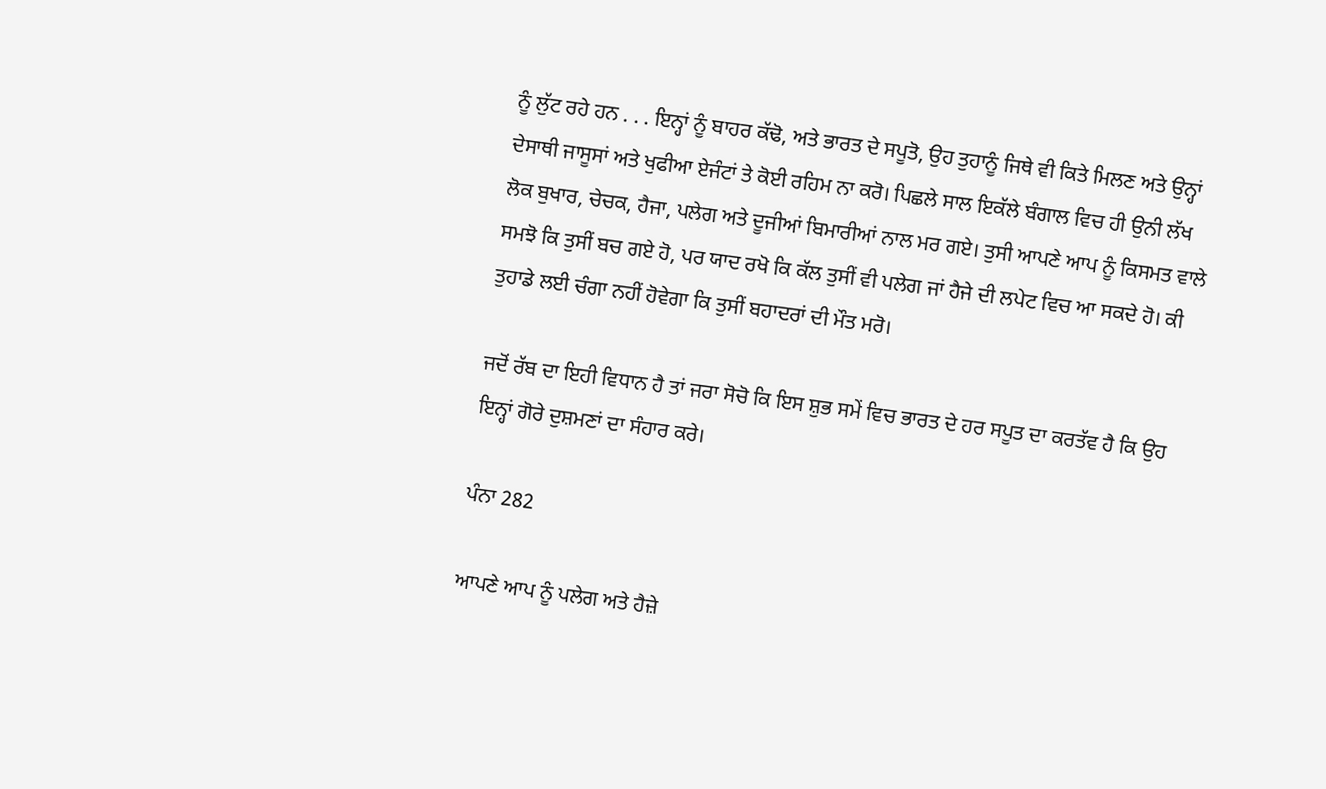ਨੂੰ ਲੁੱਟ ਰਹੇ ਹਨ . . . ਇਨ੍ਹਾਂ ਨੂੰ ਬਾਹਰ ਕੱਢੋ, ਅਤੇ ਭਾਰਤ ਦੇ ਸਪੂਤੋ, ਉਹ ਤੁਹਾਨੂੰ ਜਿਥੇ ਵੀ ਕਿਤੇ ਮਿਲਣ ਅਤੇ ਉਨ੍ਹਾਂ ਦੇਸਾਥੀ ਜਾਸੂਸਾਂ ਅਤੇ ਖੁਫੀਆ ਏਜੰਟਾਂ ਤੇ ਕੋਈ ਰਹਿਮ ਨਾ ਕਰੋ। ਪਿਛਲੇ ਸਾਲ ਇਕੱਲੇ ਬੰਗਾਲ ਵਿਚ ਹੀ ਉਨੀ ਲੱਖ ਲੋਕ ਬੁਖਾਰ, ਚੇਚਕ, ਹੈਜਾ, ਪਲੇਗ ਅਤੇ ਦੂਜੀਆਂ ਬਿਮਾਰੀਆਂ ਨਾਲ ਮਰ ਗਏ। ਤੁਸੀ ਆਪਣੇ ਆਪ ਨੂੰ ਕਿਸਮਤ ਵਾਲੇ ਸਮਝੋ ਕਿ ਤੁਸੀਂ ਬਚ ਗਏ ਹੋ, ਪਰ ਯਾਦ ਰਖੋ ਕਿ ਕੱਲ ਤੁਸੀਂ ਵੀ ਪਲੇਗ ਜਾਂ ਹੈਜੇ ਦੀ ਲਪੇਟ ਵਿਚ ਆ ਸਕਦੇ ਹੋ। ਕੀ ਤੁਹਾਡੇ ਲਈ ਚੰਗਾ ਨਹੀਂ ਹੋਵੇਗਾ ਕਿ ਤੁਸੀਂ ਬਹਾਦਰਾਂ ਦੀ ਮੌਤ ਮਰੋ।

ਜਦੋਂ ਰੱਬ ਦਾ ਇਹੀ ਵਿਧਾਨ ਹੈ ਤਾਂ ਜਰਾ ਸੋਚੋ ਕਿ ਇਸ ਸ਼ੁਭ ਸਮੇਂ ਵਿਚ ਭਾਰਤ ਦੇ ਹਰ ਸਪੂਤ ਦਾ ਕਰਤੱਵ ਹੈ ਕਿ ਉਹ ਇਨ੍ਹਾਂ ਗੋਰੇ ਦੁਸ਼ਮਣਾਂ ਦਾ ਸੰਹਾਰ ਕਰੇ।

ਪੰਨਾ 282

ਆਪਣੇ ਆਪ ਨੂੰ ਪਲੇਗ ਅਤੇ ਹੈਜ਼ੇ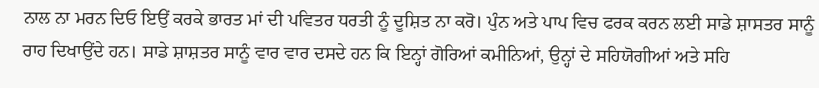ਨਾਲ ਨਾ ਮਰਨ ਦਿਓ ਇਉਂ ਕਰਕੇ ਭਾਰਤ ਮਾਂ ਦੀ ਪਵਿਤਰ ਧਰਤੀ ਨੂੰ ਦੂਸ਼ਿਤ ਨਾ ਕਰੋ। ਪੁੰਨ ਅਤੇ ਪਾਪ ਵਿਚ ਫਰਕ ਕਰਨ ਲਈ ਸਾਡੇ ਸ਼ਾਸਤਰ ਸਾਨੂੰ ਰਾਹ ਦਿਖਾਉਂਦੇ ਹਨ। ਸਾਡੇ ਸ਼ਾਸ਼ਤਰ ਸਾਨੂੰ ਵਾਰ ਵਾਰ ਦਸਦੇ ਹਨ ਕਿ ਇਨ੍ਹਾਂ ਗੋਰਿਆਂ ਕਮੀਨਿਆਂ, ਉਨ੍ਹਾਂ ਦੇ ਸਹਿਯੋਗੀਆਂ ਅਤੇ ਸਹਿ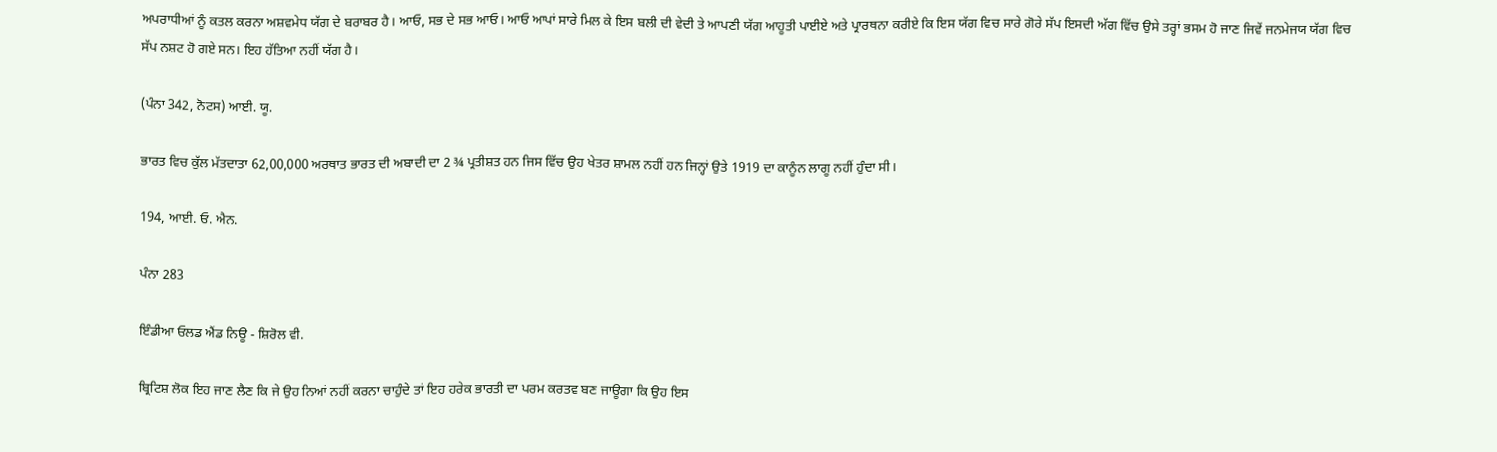ਅਪਰਾਧੀਆਂ ਨੂੰ ਕਤਲ ਕਰਨਾ ਅਸ਼ਵਮੇਧ ਯੱਗ ਦੇ ਬਰਾਬਰ ਹੈ। ਆਓ, ਸਭ ਦੇ ਸਭ ਆਓ। ਆਓ ਆਪਾਂ ਸਾਰੇ ਮਿਲ ਕੇ ਇਸ ਬਲੀ ਦੀ ਵੇਦੀ ਤੇ ਆਪਣੀ ਯੱਗ ਆਹੂਤੀ ਪਾਈਏ ਅਤੇ ਪ੍ਰਾਰਥਨਾ ਕਰੀਏ ਕਿ ਇਸ ਯੱਗ ਵਿਚ ਸਾਰੇ ਗੋਰੇ ਸੱਪ ਇਸਦੀ ਅੱਗ ਵਿੱਚ ਉਸੇ ਤਰ੍ਹਾਂ ਭਸਮ ਹੋ ਜਾਣ ਜਿਵੇਂ ਜਨਮੇਜਯ ਯੱਗ ਵਿਚ ਸੱਪ ਨਸ਼ਟ ਹੋ ਗਏ ਸਨ। ਇਹ ਹੱਤਿਆ ਨਹੀਂ ਯੱਗ ਹੈ।

(ਪੰਨਾ 342, ਨੋਟਸ) ਆਈ. ਯੂ.

ਭਾਰਤ ਵਿਚ ਕੁੱਲ ਮੱਤਦਾਤਾ 62,00,000 ਅਰਥਾਤ ਭਾਰਤ ਦੀ ਅਬਾਦੀ ਦਾ 2 ¾ ਪ੍ਰਤੀਸ਼ਤ ਹਨ ਜਿਸ ਵਿੱਚ ਉਹ ਖੇਤਰ ਸ਼ਾਮਲ ਨਹੀਂ ਹਨ ਜਿਨ੍ਹਾਂ ਉਤੇ 1919 ਦਾ ਕਾਨੂੰਨ ਲਾਗੂ ਨਹੀਂ ਹੁੰਦਾ ਸੀ।

194, ਆਈ. ਓ. ਐਨ.

ਪੰਨਾ 283

ਇੰਡੀਆ ਓਲਡ ਐਂਡ ਨਿਊ - ਸ਼ਿਰੋਲ ਵੀ.

ਬ੍ਰਿਟਿਸ਼ ਲੋਕ ਇਹ ਜਾਣ ਲੈਣ ਕਿ ਜੇ ਉਹ ਨਿਆਂ ਨਹੀਂ ਕਰਨਾ ਚਾਹੁੰਦੇ ਤਾਂ ਇਹ ਹਰੇਕ ਭਾਰਤੀ ਦਾ ਪਰਮ ਕਰਤਵ ਬਣ ਜਾਊਗਾ ਕਿ ਉਹ ਇਸ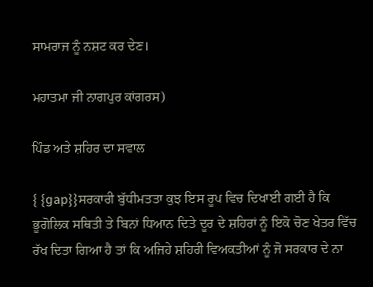ਸਾਮਰਾਜ ਨੂੰ ਨਸ਼ਟ ਕਰ ਦੇਣ।

ਮਹਾਤਮਾ ਜੀ ਨਾਗਪੁਰ ਕਾਂਗਰਸ)

ਪਿੰਡ ਅਤੇ ਸ਼ਹਿਰ ਦਾ ਸਵਾਲ

{ {gap}}ਸਰਕਾਰੀ ਬੁੱਧੀਮਤਤਾ ਕੁਝ ਇਸ ਰੂਪ ਵਿਚ ਦਿਖਾਈ ਗਈ ਹੈ ਕਿ ਭੂਗੋਲਿਕ ਸਥਿਤੀ ਤੇ ਬਿਨਾਂ ਧਿਆਨ ਦਿਤੇ ਦੂਰ ਦੇ ਸ਼ਹਿਰਾਂ ਨੂੰ ਇਕੋ ਚੋਣ ਖੇਤਰ ਵਿੱਚ ਰੱਖ ਦਿਤਾ ਗਿਆ ਹੈ ਤਾਂ ਕਿ ਅਜਿਹੇ ਸ਼ਹਿਰੀ ਵਿਅਕਤੀਆਂ ਨੂੰ ਜੋ ਸਰਕਾਰ ਦੇ ਨਾ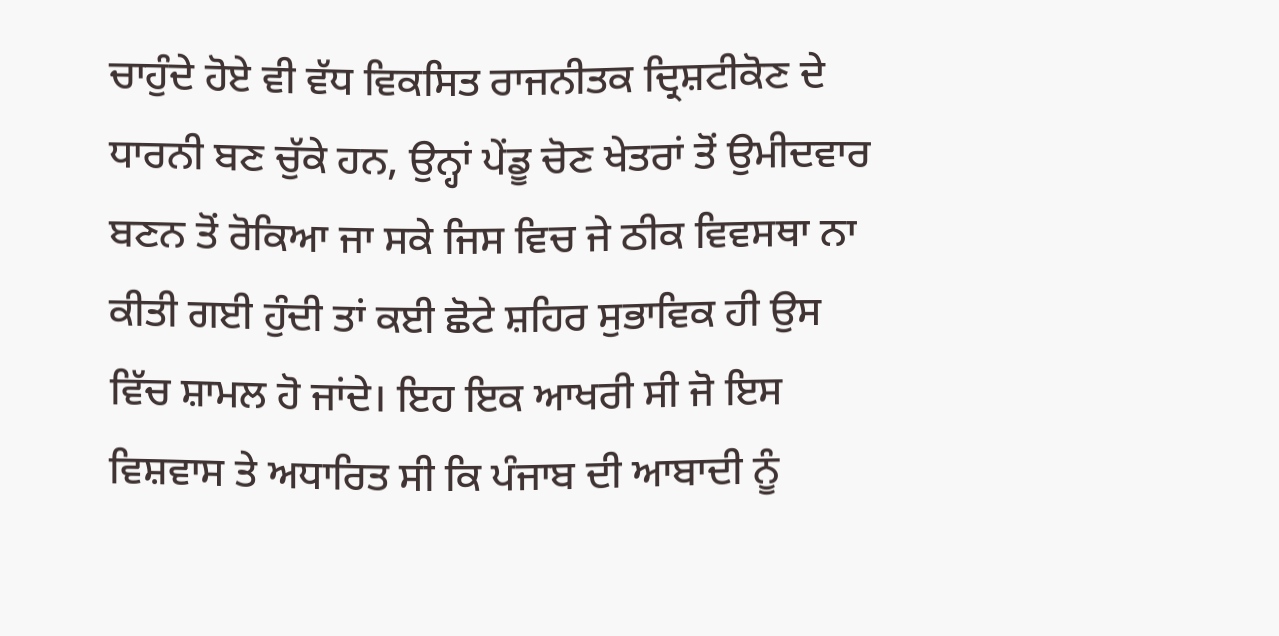ਚਾਹੁੰਦੇ ਹੋਏ ਵੀ ਵੱਧ ਵਿਕਸਿਤ ਰਾਜਨੀਤਕ ਦ੍ਰਿਸ਼ਟੀਕੋਣ ਦੇ ਧਾਰਨੀ ਬਣ ਚੁੱਕੇ ਹਨ, ਉਨ੍ਹਾਂ ਪੇਂਡੂ ਚੋਣ ਖੇਤਰਾਂ ਤੋਂ ਉਮੀਦਵਾਰ ਬਣਨ ਤੋਂ ਰੋਕਿਆ ਜਾ ਸਕੇ ਜਿਸ ਵਿਚ ਜੇ ਠੀਕ ਵਿਵਸਥਾ ਨਾ ਕੀਤੀ ਗਈ ਹੁੰਦੀ ਤਾਂ ਕਈ ਛੋਟੇ ਸ਼ਹਿਰ ਸੁਭਾਵਿਕ ਹੀ ਉਸ ਵਿੱਚ ਸ਼ਾਮਲ ਹੋ ਜਾਂਦੇ। ਇਹ ਇਕ ਆਖਰੀ ਸੀ ਜੋ ਇਸ ਵਿਸ਼ਵਾਸ ਤੇ ਅਧਾਰਿਤ ਸੀ ਕਿ ਪੰਜਾਬ ਦੀ ਆਬਾਦੀ ਨੂੰ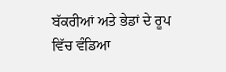ਬੱਕਰੀਆਂ ਅਤੇ ਭੇਡਾਂ ਦੇ ਰੂਪ ਵਿੱਚ ਵੰਡਿਆ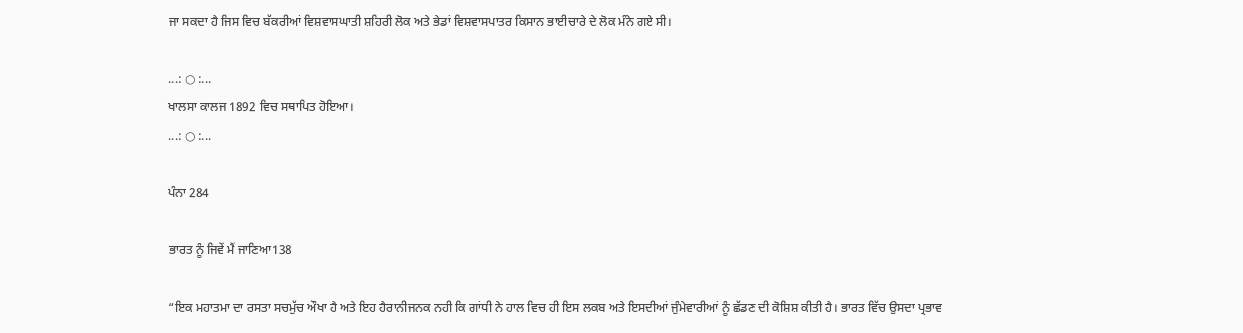ਜਾ ਸਕਦਾ ਹੈ ਜਿਸ ਵਿਚ ਬੱਕਰੀਆਂ ਵਿਸ਼ਵਾਸਘਾਤੀ ਸ਼ਹਿਰੀ ਲੋਕ ਅਤੇ ਭੇਡਾਂ ਵਿਸ਼ਵਾਸਪਾਤਰ ਕਿਸਾਨ ਭਾਈਚਾਰੇ ਦੇ ਲੋਕ ਮੰਨੇ ਗਏ ਸੀ।

...: ○ :...
ਖਾਲਸਾ ਕਾਲਜ 1892 ਵਿਚ ਸਥਾਪਿਤ ਹੋਇਆ।
...: ○ :...

ਪੰਨਾ 284

ਭਾਰਤ ਨੂੰ ਜਿਵੇਂ ਮੈਂ ਜਾਣਿਆ138

“ਇਕ ਮਹਾਤਮਾ ਦਾ ਰਸਤਾ ਸਚਮੁੱਚ ਔਖਾ ਹੈ ਅਤੇ ਇਹ ਹੈਰਾਨੀਜਨਕ ਨਹੀ ਕਿ ਗਾਂਧੀ ਨੇ ਹਾਲ ਵਿਚ ਹੀ ਇਸ ਲਕਬ ਅਤੇ ਇਸਦੀਆਂ ਜੁੰਮੇਵਾਰੀਆਂ ਨੂੰ ਛੱਡਣ ਦੀ ਕੋਸ਼ਿਸ਼ ਕੀਤੀ ਹੈ। ਭਾਰਤ ਵਿੱਚ ਉਸਦਾ ਪ੍ਰਭਾਵ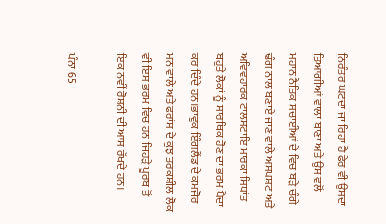ਨਿਰੰਤਰ ਘਟਦਾ ਜਾ ਰਿਹਾ ਹੈ ਫੇਰ ਵੀ ਉਸਦਾ ਤਿਆਗੀਆਂ ਵਾਲਾ ਬਾਣਾ ਅਤੇ ਉਸ ਵਲੋਂ ਮਹਾਨ ਨੈਤਿਕ ਸਚਾਈਆਂ ਦੇ ਵਿਚ ਬੜੇ ਚੰਗੇ ਢੰਗ ਨਾਲ ਬਣਾਏ ਜਾਣ ਵਾਲੇ ਅਸਪਸ਼ਟ ਅਤੇ ਅਵਿਵਹਾਰਕ ਟਾਲਸਟਾਇ ਮਾਰਕਾ ਸਿਧਾਂਤ ਬਹੁਤੇ ਲੋਕਾਂ ਨੂੰ ਸਾਰਥਿਕ ਹੋਣ ਦਾ ਭਰਮ ਪੈਦਾ ਕਰ ਦਿੰਦੇ ਹਨ।ਭਾਵੁਕ ਇੰਗਲੈਂਡ ਦੇ ਕਮਜੋਰ ਮਨ ਵਾਲੇ ਅਤੇ ਫਰਾਂਸ ਦੇ ਕੁਝ ਤਰਕਸ਼ੀਲ ਲੋਕ ਵੀ ਇਸ ਭਰਮ ਵਿਚ ਹਨ ਜਿਹੜੇ ਪੂਰਬ ਤੋਂ ਇਕ ਨਵੀਂ ਰੋਸ਼ਨੀ ਦੀ ਆਸ ਰੱਖਦੇ ਹਨ।

ਪੰਨਾ 65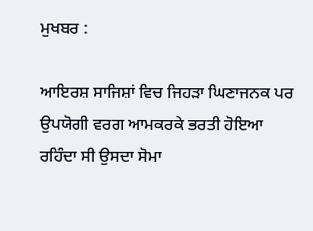ਮੁਖਬਰ :

ਆਇਰਸ਼ ਸਾਜਿਸ਼ਾਂ ਵਿਚ ਜਿਹੜਾ ਘਿਣਾਜਨਕ ਪਰ ਉਪਯੋਗੀ ਵਰਗ ਆਮਕਰਕੇ ਭਰਤੀ ਹੋਇਆ ਰਹਿੰਦਾ ਸੀ ਉਸਦਾ ਸੋਮਾ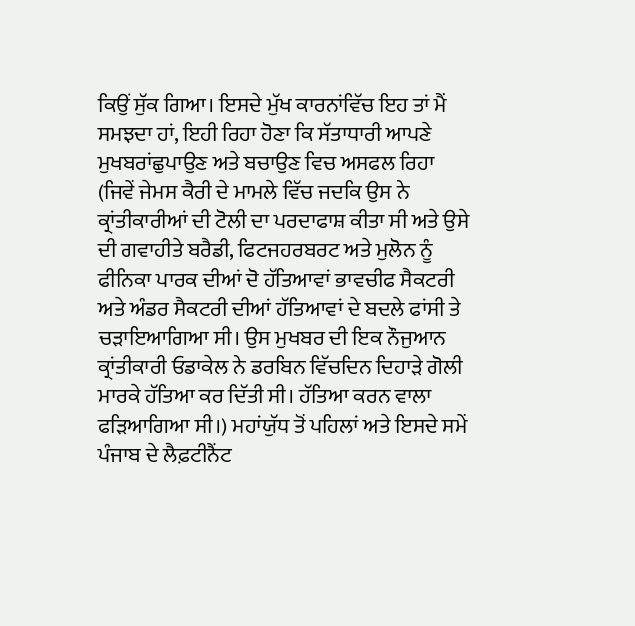ਕਿਉਂ ਸੁੱਕ ਗਿਆ। ਇਸਦੇ ਮੁੱਖ ਕਾਰਨਾਂਵਿੱਚ ਇਹ ਤਾਂ ਮੈਂ ਸਮਝਦਾ ਹਾਂ, ਇਹੀ ਰਿਹਾ ਹੋਣਾ ਕਿ ਸੱਤਾਧਾਰੀ ਆਪਣੇ ਮੁਖਬਰਾਂਛੁਪਾਉਣ ਅਤੇ ਬਚਾਉਣ ਵਿਚ ਅਸਫਲ ਰਿਹਾ (ਜਿਵੇਂ ਜੇਮਸ ਕੈਰੀ ਦੇ ਮਾਮਲੇ ਵਿੱਚ ਜਦਕਿ ਉਸ ਨੇ ਕ੍ਰਾਂਤੀਕਾਰੀਆਂ ਦੀ ਟੋਲੀ ਦਾ ਪਰਦਾਫਾਸ਼ ਕੀਤਾ ਸੀ ਅਤੇ ਉਸੇ ਦੀ ਗਵਾਹੀਤੇ ਬਰੈਡੀ, ਫਿਟਜਹਰਬਰਟ ਅਤੇ ਮੁਲੋਨ ਨੂੰ ਫੀਨਿਕਾ ਪਾਰਕ ਦੀਆਂ ਦੋ ਹੱਤਿਆਵਾਂ ਭਾਵਚੀਫ ਸੈਕਟਰੀ ਅਤੇ ਅੰਡਰ ਸੈਕਟਰੀ ਦੀਆਂ ਹੱਤਿਆਵਾਂ ਦੇ ਬਦਲੇ ਫਾਂਸੀ ਤੇ ਚੜਾਇਆਗਿਆ ਸੀ। ਉਸ ਮੁਖਬਰ ਦੀ ਇਕ ਨੌਜੁਆਨ ਕ੍ਰਾਂਤੀਕਾਰੀ ਓਡਾਕੇਲ ਨੇ ਡਰਬਿਨ ਵਿੱਚਦਿਨ ਦਿਹਾੜੇ ਗੋਲੀ ਮਾਰਕੇ ਹੱਤਿਆ ਕਰ ਦਿੱਤੀ ਸੀ। ਹੱਤਿਆ ਕਰਨ ਵਾਲਾ ਫੜਿਆਗਿਆ ਸੀ।) ਮਹਾਂਯੁੱਧ ਤੋਂ ਪਹਿਲਾਂ ਅਤੇ ਇਸਦੇ ਸਮੇਂ ਪੰਜਾਬ ਦੇ ਲੈਫ਼ਟੀਨੈਂਟ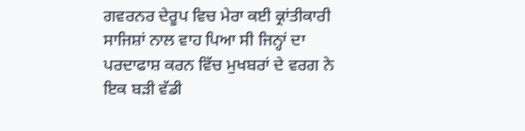ਗਵਰਨਰ ਦੇਰੂਪ ਵਿਚ ਮੇਰਾ ਕਈ ਕ੍ਰਾਂਤੀਕਾਰੀ ਸਾਜਿਸ਼ਾਂ ਨਾਲ ਵਾਹ ਪਿਆ ਸੀ ਜਿਨ੍ਹਾਂ ਦਾ ਪਰਦਾਫਾਸ਼ ਕਰਨ ਵਿੱਚ ਮੁਖਬਰਾਂ ਦੇ ਵਰਗ ਨੇ ਇਕ ਬੜੀ ਵੱਡੀ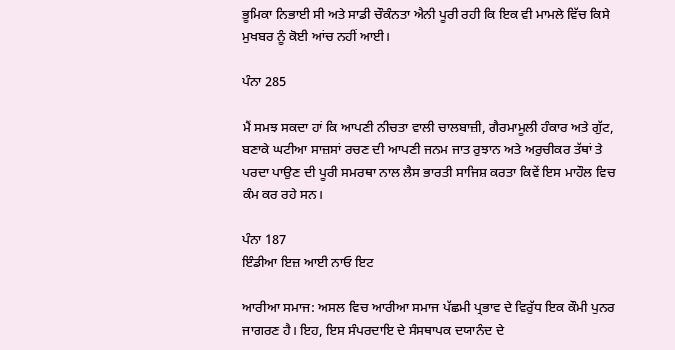ਭੂਮਿਕਾ ਨਿਭਾਈ ਸੀ ਅਤੇ ਸਾਡੀ ਚੌਕੰਨਤਾ ਐਨੀ ਪੂਰੀ ਰਹੀ ਕਿ ਇਕ ਵੀ ਮਾਮਲੇ ਵਿੱਚ ਕਿਸੇ ਮੁਖਬਰ ਨੂੰ ਕੋਈ ਆਂਚ ਨਹੀਂ ਆਈ।

ਪੰਨਾ 285

ਮੈਂ ਸਮਝ ਸਕਦਾ ਹਾਂ ਕਿ ਆਪਣੀ ਨੀਚਤਾ ਵਾਲੀ ਚਾਲਬਾਜ਼ੀ, ਗੈਰਮਾਮੂਲੀ ਹੰਕਾਰ ਅਤੇ ਗੁੱਟ, ਬਣਾਕੇ ਘਟੀਆ ਸਾਜ਼ਸਾਂ ਰਚਣ ਦੀ ਆਪਣੀ ਜਨਮ ਜਾਤ ਰੁਝਾਨ ਅਤੇ ਅਰੁਚੀਕਰ ਤੱਥਾਂ ਤੇ ਪਰਦਾ ਪਾਉਣ ਦੀ ਪੂਰੀ ਸਮਰਥਾ ਨਾਲ ਲੈਸ ਭਾਰਤੀ ਸਾਜਿਸ਼ ਕਰਤਾ ਕਿਵੇਂ ਇਸ ਮਾਹੌਲ ਵਿਚ ਕੰਮ ਕਰ ਰਹੇ ਸਨ।

ਪੰਨਾ 187
ਇੰਡੀਆ ਇਜ਼ ਆਈ ਨਾਓ ਇਟ

ਆਰੀਆ ਸਮਾਜ: ਅਸਲ ਵਿਚ ਆਰੀਆ ਸਮਾਜ ਪੱਛਮੀ ਪ੍ਰਭਾਵ ਦੇ ਵਿਰੁੱਧ ਇਕ ਕੌਮੀ ਪੁਨਰ ਜਾਗਰਣ ਹੈ। ਇਹ, ਇਸ ਸੰਪਰਦਾਇ ਦੇ ਸੰਸਥਾਪਕ ਦਯਾਨੰਦ ਦੇ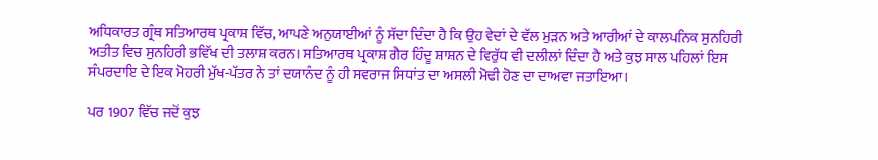ਅਧਿਕਾਰਤ ਗ੍ਰੰਥ ਸਤਿਆਰਥ ਪ੍ਰਕਾਸ਼ ਵਿੱਚ, ਆਪਣੇ ਅਨੁਯਾਈਆਂ ਨੂੰ ਸੱਦਾ ਦਿੰਦਾ ਹੈ ਕਿ ਉਹ ਵੇਦਾਂ ਦੇ ਵੱਲ ਮੁੜਨ ਅਤੇ ਆਰੀਆਂ ਦੇ ਕਾਲਪਨਿਕ ਸੁਨਹਿਰੀ ਅਤੀਤ ਵਿਚ ਸੁਨਹਿਰੀ ਭਵਿੱਖ ਦੀ ਤਲਾਸ਼ ਕਰਨ। ਸਤਿਆਰਥ ਪ੍ਰਕਾਸ਼ ਗੈਰ ਹਿੰਦੂ ਸ਼ਾਸ਼ਨ ਦੇ ਵਿਰੁੱਧ ਵੀ ਦਲੀਲਾਂ ਦਿੰਦਾ ਹੈ ਅਤੇ ਕੁਝ ਸਾਲ ਪਹਿਲਾਂ ਇਸ ਸੰਪਰਦਾਇ ਦੇ ਇਕ ਮੋਹਰੀ ਮੁੱਖ-ਪੱਤਰ ਨੇ ਤਾਂ ਦਯਾਨੰਦ ਨੂੰ ਹੀ ਸਵਰਾਜ ਸਿਧਾਂਤ ਦਾ ਅਸਲੀ ਮੋਢੀ ਹੋਣ ਦਾ ਦਾਅਵਾ ਜਤਾਇਆ।

ਪਰ 1907 ਵਿੱਚ ਜਦੋਂ ਕੁਝ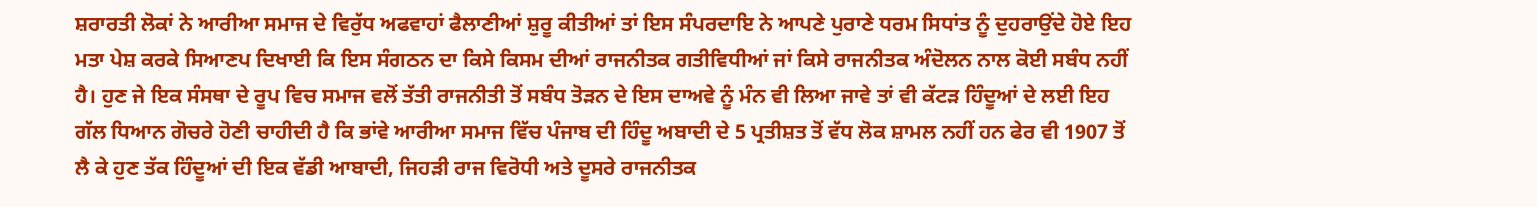ਸ਼ਰਾਰਤੀ ਲੋਕਾਂ ਨੇ ਆਰੀਆ ਸਮਾਜ ਦੇ ਵਿਰੁੱਧ ਅਫਵਾਹਾਂ ਫੈਲਾਣੀਆਂ ਸ਼ੁਰੂ ਕੀਤੀਆਂ ਤਾਂ ਇਸ ਸੰਪਰਦਾਇ ਨੇ ਆਪਣੇ ਪੁਰਾਣੇ ਧਰਮ ਸਿਧਾਂਤ ਨੂੰ ਦੁਹਰਾਉਂਦੇ ਹੋਏ ਇਹ ਮਤਾ ਪੇਸ਼ ਕਰਕੇ ਸਿਆਣਪ ਦਿਖਾਈ ਕਿ ਇਸ ਸੰਗਠਨ ਦਾ ਕਿਸੇ ਕਿਸਮ ਦੀਆਂ ਰਾਜਨੀਤਕ ਗਤੀਵਿਧੀਆਂ ਜਾਂ ਕਿਸੇ ਰਾਜਨੀਤਕ ਅੰਦੋਲਨ ਨਾਲ ਕੋਈ ਸਬੰਧ ਨਹੀਂ ਹੈ। ਹੁਣ ਜੇ ਇਕ ਸੰਸਥਾ ਦੇ ਰੂਪ ਵਿਚ ਸਮਾਜ ਵਲੋਂ ਤੱਤੀ ਰਾਜਨੀਤੀ ਤੋਂ ਸਬੰਧ ਤੋੜਨ ਦੇ ਇਸ ਦਾਅਵੇ ਨੂੰ ਮੰਨ ਵੀ ਲਿਆ ਜਾਵੇ ਤਾਂ ਵੀ ਕੱਟੜ ਹਿੰਦੂਆਂ ਦੇ ਲਈ ਇਹ ਗੱਲ ਧਿਆਨ ਗੋਚਰੇ ਹੋਣੀ ਚਾਹੀਦੀ ਹੈ ਕਿ ਭਾਂਵੇ ਆਰੀਆ ਸਮਾਜ ਵਿੱਚ ਪੰਜਾਬ ਦੀ ਹਿੰਦੂ ਅਬਾਦੀ ਦੇ 5 ਪ੍ਰਤੀਸ਼ਤ ਤੋਂ ਵੱਧ ਲੋਕ ਸ਼ਾਮਲ ਨਹੀਂ ਹਨ ਫੇਰ ਵੀ 1907 ਤੋਂ ਲੈ ਕੇ ਹੁਣ ਤੱਕ ਹਿੰਦੂਆਂ ਦੀ ਇਕ ਵੱਡੀ ਆਬਾਦੀ, ਜਿਹੜੀ ਰਾਜ ਵਿਰੋਧੀ ਅਤੇ ਦੂਸਰੇ ਰਾਜਨੀਤਕ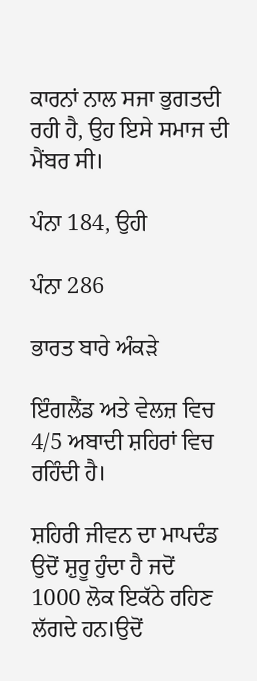ਕਾਰਨਾਂ ਨਾਲ ਸਜਾ ਭੁਗਤਦੀ ਰਹੀ ਹੈ, ਉਹ ਇਸੇ ਸਮਾਜ ਦੀ ਮੈਂਬਰ ਸੀ।

ਪੰਨਾ 184, ਉਹੀ

ਪੰਨਾ 286

ਭਾਰਤ ਬਾਰੇ ਅੰਕੜੇ

ਇੰਗਲੈਂਡ ਅਤੇ ਵੇਲਜ਼ ਵਿਚ 4/5 ਅਬਾਦੀ ਸ਼ਹਿਰਾਂ ਵਿਚ ਰਹਿੰਦੀ ਹੈ।

ਸ਼ਹਿਰੀ ਜੀਵਨ ਦਾ ਮਾਪਦੰਡ ਉਦੋਂ ਸ਼ੁਰੂ ਹੁੰਦਾ ਹੈ ਜਦੋਂ 1000 ਲੋਕ ਇਕੱਠੇ ਰਹਿਣ ਲੱਗਦੇ ਹਨ।ਉਦੋਂ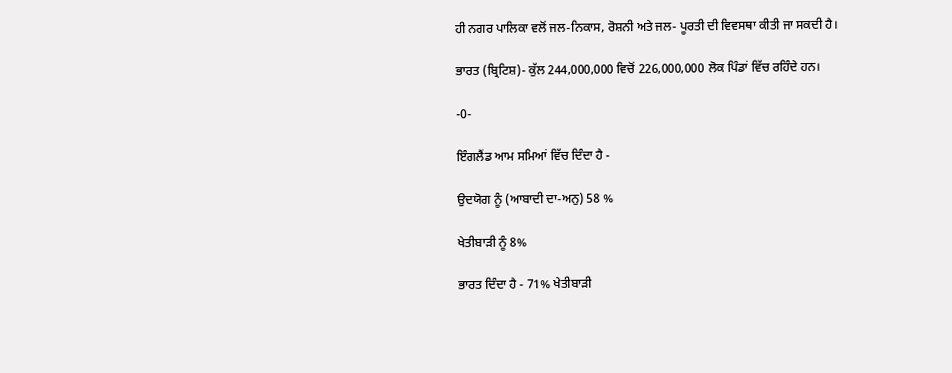ਹੀ ਨਗਰ ਪਾਲਿਕਾ ਵਲੋਂ ਜਲ-ਨਿਕਾਸ, ਰੋਸ਼ਨੀ ਅਤੇ ਜਲ- ਪੂਰਤੀ ਦੀ ਵਿਵਸਥਾ ਕੀਤੀ ਜਾ ਸਕਦੀ ਹੈ।

ਭਾਰਤ (ਬ੍ਰਿਟਿਸ਼)- ਕੁੱਲ 244,000,000 ਵਿਚੋਂ 226,000,000 ਲੋਕ ਪਿੰਡਾਂ ਵਿੱਚ ਰਹਿੰਦੇ ਹਨ।

-0-

ਇੰਗਲੈਂਡ ਆਮ ਸਮਿਆਂ ਵਿੱਚ ਦਿੰਦਾ ਹੈ -

ਉਦਯੋਗ ਨੂੰ (ਆਬਾਦੀ ਦਾ-ਅਨੁ) 58 %

ਖੇਤੀਬਾੜੀ ਨੂੰ 8%

ਭਾਰਤ ਦਿੰਦਾ ਹੈ - 71% ਖੇਤੀਬਾੜੀ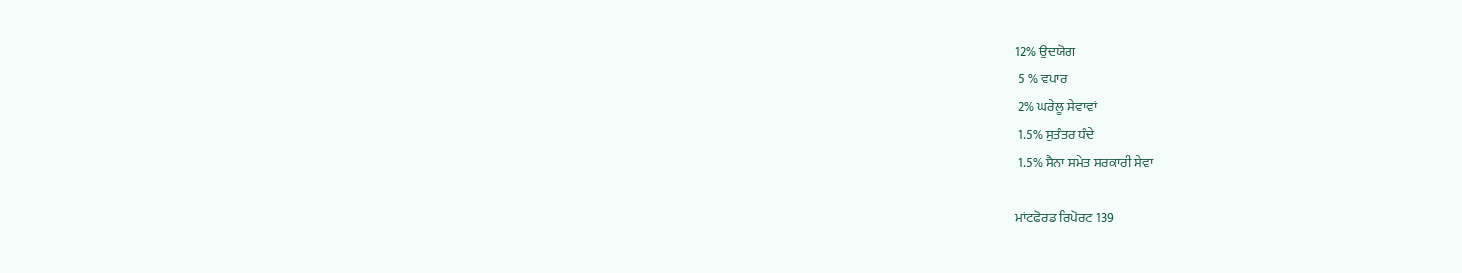12% ਉਦਯੋਗ
 5 % ਵਪਾਰ
 2% ਘਰੇਲੂ ਸੇਵਾਵਾਂ
 1.5% ਸੁਤੰਤਰ ਧੰਦੇ
 1.5% ਸੈਨਾ ਸਮੇਤ ਸਰਕਾਰੀ ਸੇਵਾ

ਮਾਂਟਫੋਰਡ ਰਿਪੋਰਟ 139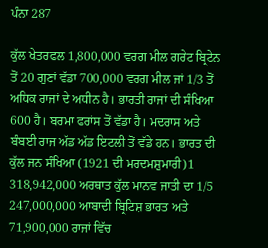ਪੰਨਾ 287

ਕੁੱਲ ਖੇਤਰਫਲ 1,800,000 ਵਰਗ ਮੀਲ ਗਰੇਟ ਬ੍ਰਿਟੇਨ ਤੋਂ 20 ਗੁਣਾਂ ਵੱਡਾ 700,000 ਵਰਗ ਮੀਲ ਜਾਂ 1/3 ਤੋਂ ਅਧਿਕ ਰਾਜਾਂ ਦੇ ਅਧੀਨ ਹੈ। ਭਾਰਤੀ ਰਾਜਾਂ ਦੀ ਸੰਖਿਆ 600 ਹੈ। ਬਰਮਾ ਫਰਾਂਸ ਤੋਂ ਵੱਡਾ ਹੈ। ਮਦਰਾਸ ਅਤੇ ਬੰਬਈ ਰਾਜ ਅੱਡ ਅੱਡ ਇਟਲੀ ਤੋਂ ਵੱਡੇ ਹਨ। ਭਾਰਤ ਦੀ ਕੁੱਲ ਜਨ ਸੰਖਿਆ (1921 ਦੀ ਮਰਦਮਸ਼ੁਮਾਰੀ)1 318,942,000 ਅਰਥਾਤ ਕੁੱਲ ਮਾਨਵ ਜਾਤੀ ਦਾ 1/5 247,000,000 ਆਬਾਦੀ ਬ੍ਰਿਟਿਸ਼ ਭਾਰਤ ਅਤੇ 71,900,000 ਰਾਜਾਂ ਵਿੱਚ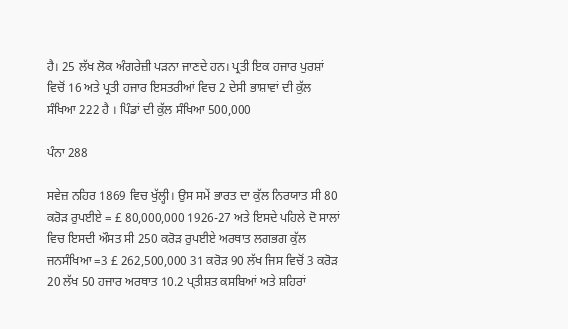ਹੈ। 25 ਲੱਖ ਲੋਕ ਅੰਗਰੇਜ਼ੀ ਪੜਨਾ ਜਾਣਦੇ ਹਨ। ਪ੍ਰਤੀ ਇਕ ਹਜਾਰ ਪੁਰਸ਼ਾਂ ਵਿਚੋਂ 16 ਅਤੇ ਪ੍ਰਤੀ ਹਜਾਰ ਇਸਤਰੀਆਂ ਵਿਚ 2 ਦੇਸੀ ਭਾਸ਼ਾਵਾਂ ਦੀ ਕੁੱਲ ਸੰਖਿਆ 222 ਹੈ । ਪਿੰਡਾਂ ਦੀ ਕੁੱਲ ਸੰਖਿਆ 500,000

ਪੰਨਾ 288

ਸਵੇਜ਼ ਨਹਿਰ 1869 ਵਿਚ ਖੁੱਲ੍ਹੀ। ਉਸ ਸਮੇਂ ਭਾਰਤ ਦਾ ਕੁੱਲ ਨਿਰਯਾਤ ਸੀ 80 ਕਰੋੜ ਰੁਪਈਏ = £ 80,000,000 1926-27 ਅਤੇ ਇਸਦੇ ਪਹਿਲੇ ਦੋ ਸਾਲਾਂ ਵਿਚ ਇਸਦੀ ਔਸਤ ਸੀ 250 ਕਰੋੜ ਰੁਪਈਏ ਅਰਥਾਤ ਲਗਭਗ ਕੁੱਲ ਜਨਸੰਖਿਆ =3 £ 262,500,000 31 ਕਰੋੜ 90 ਲੱਖ ਜਿਸ ਵਿਚੋਂ 3 ਕਰੋੜ 20 ਲੱਖ 50 ਹਜਾਰ ਅਰਥਾਤ 10.2 ਪ੍ਤੀਸ਼ਤ ਕਸਬਿਆਂ ਅਤੇ ਸ਼ਹਿਰਾਂ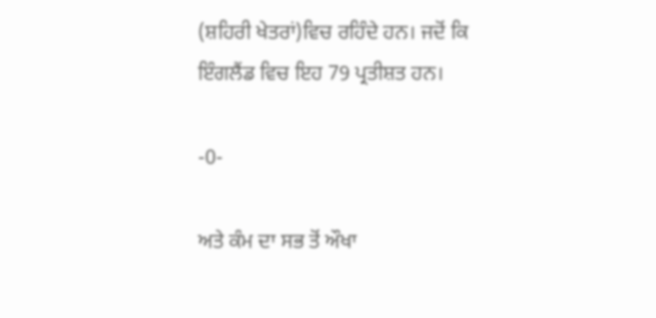(ਸ਼ਹਿਰੀ ਖੇਤਰਾਂ)ਵਿਚ ਰਹਿੰਦੇ ਹਨ। ਜਦੋਂ ਕਿ ਇੰਗਲੈਂਡ ਵਿਚ ਇਹ 79 ਪ੍ਰਤੀਸ਼ਤ ਹਨ।

-0-

ਅਤੇ ਕੰਮ ਦਾ ਸਭ ਤੋਂ ਔਖਾ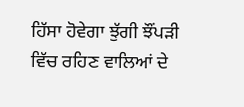ਹਿੱਸਾ ਹੋਵੇਗਾ ਝੁੱਗੀ ਝੌਂਪੜੀ ਵਿੱਚ ਰਹਿਣ ਵਾਲਿਆਂ ਦੇ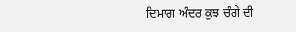ਦਿਮਾਗ ਅੰਦਰ ਕੁਝ ਚੰਗੇ ਦੀ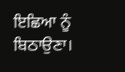ਇਛਿਆ ਨੂੰ ਬਿਠਾਉਣਾ।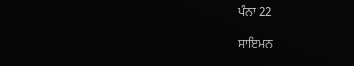ਪੰਨਾ 22

ਸਾਇਮਨ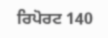ਰਿਪੋਰਟ 140